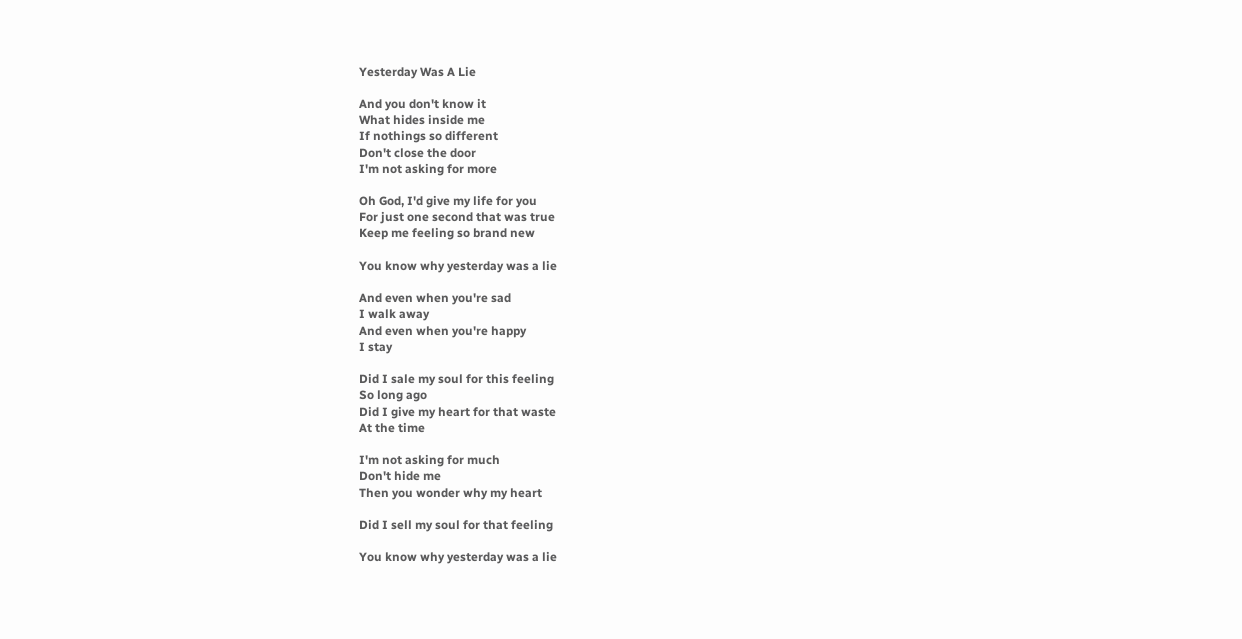Yesterday Was A Lie

And you don't know it
What hides inside me
If nothings so different
Don't close the door
I'm not asking for more

Oh God, I'd give my life for you
For just one second that was true
Keep me feeling so brand new

You know why yesterday was a lie

And even when you're sad
I walk away
And even when you're happy
I stay

Did I sale my soul for this feeling
So long ago
Did I give my heart for that waste
At the time

I'm not asking for much
Don't hide me
Then you wonder why my heart

Did I sell my soul for that feeling

You know why yesterday was a lie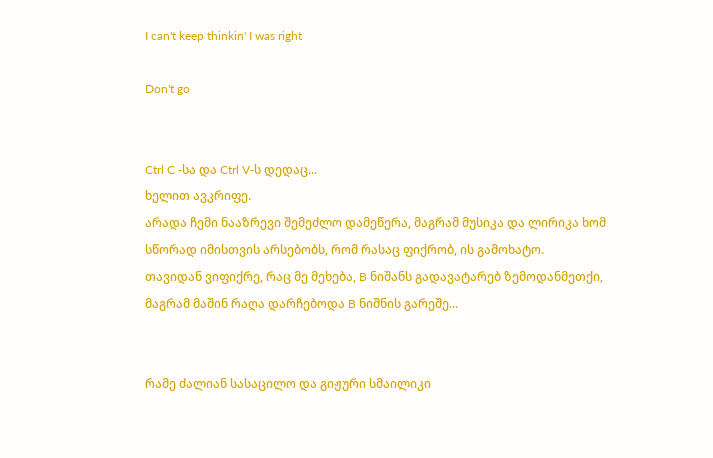I can't keep thinkin' I was right

Don't go


Ctrl C -სა და Ctrl V-ს დედაც...
ხელით ავკრიფე.
არადა ჩემი ნააზრევი შემეძლო დამეწერა, მაგრამ მუსიკა და ლირიკა ხომ სწორად იმისთვის არსებობს, რომ რასაც ფიქრობ, ის გამოხატო.
თავიდან ვიფიქრე, რაც მე მეხება, B ნიშანს გადავატარებ ზემოდანმეთქი, მაგრამ მაშინ რაღა დარჩებოდა B ნიშნის გარეშე...


რამე ძალიან სასაცილო და გიჟური სმაილიკი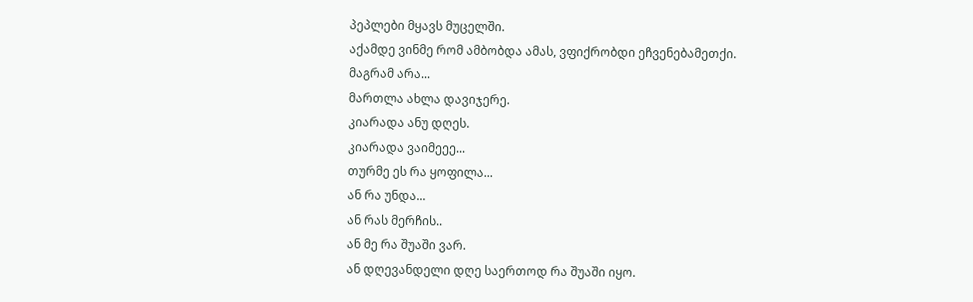პეპლები მყავს მუცელში.
აქამდე ვინმე რომ ამბობდა ამას, ვფიქრობდი ეჩვენებამეთქი.
მაგრამ არა...
მართლა ახლა დავიჯერე.
კიარადა ანუ დღეს.
კიარადა ვაიმეეე...
თურმე ეს რა ყოფილა...
ან რა უნდა...
ან რას მერჩის..
ან მე რა შუაში ვარ.
ან დღევანდელი დღე საერთოდ რა შუაში იყო.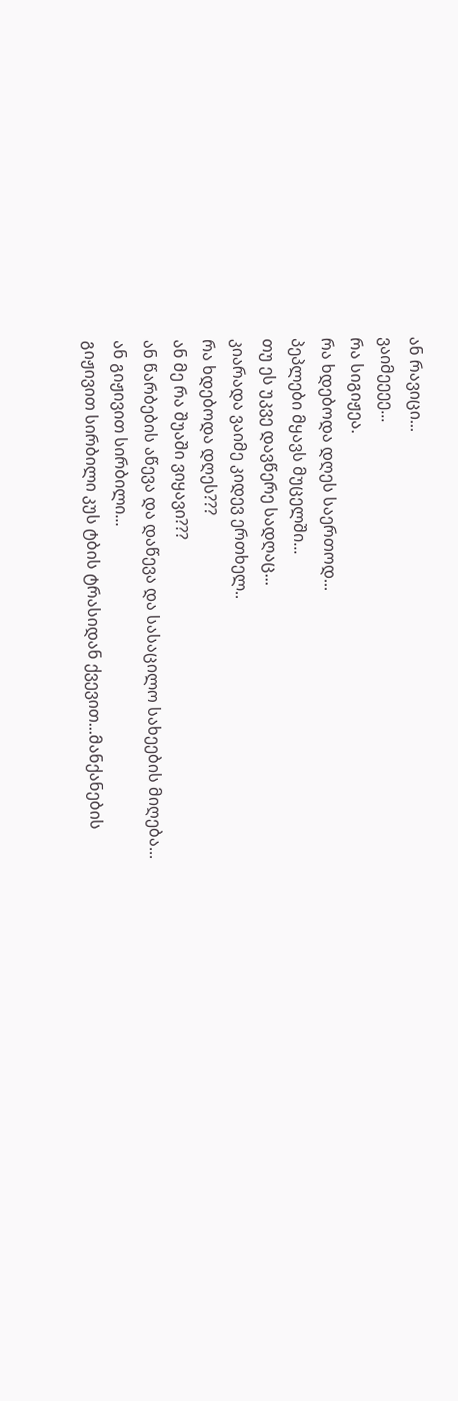ან რავიცი...
ვაიმეეეე...
რა სიგიჟეა.
რა ხდებოდა დღეს საერთოდ...
პეპლები მყავს მუცელში...
თუ ეს უკვე დავწერე სადღაც...
კიარადა ვაიმე კიდევ ერთხელ..
რა ხდებოდა დღეს???
ან მე რა შუაში ვიყავი???
ან წარბების აწევა და დაწევა და სასაცილო სახეების მიღება...
ან გიჟივით სირბილი...
გიჟივით სირბილი კუს ტბის ტრასიდან ქვევით...მანქანების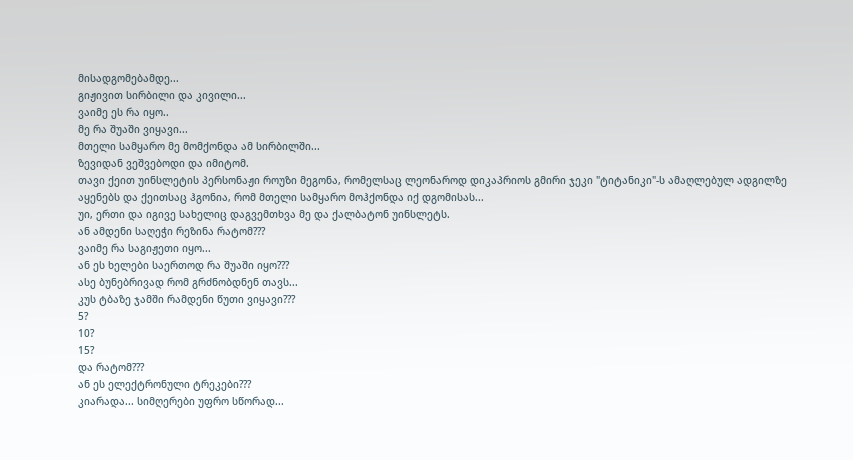მისადგომებამდე...
გიჟივით სირბილი და კივილი...
ვაიმე ეს რა იყო..
მე რა შუაში ვიყავი...
მთელი სამყარო მე მომქონდა ამ სირბილში...
ზევიდან ვეშვებოდი და იმიტომ.
თავი ქეით უინსლეტის პერსონაჟი როუზი მეგონა, რომელსაც ლეონაროდ დიკაპრიოს გმირი ჯეკი "ტიტანიკი"-ს ამაღლებულ ადგილზე აყენებს და ქეითსაც ჰგონია, რომ მთელი სამყარო მოჰქონდა იქ დგომისას...
უი, ერთი და იგივე სახელიც დაგვემთხვა მე და ქალბატონ უინსლეტს.
ან ამდენი საღეჭი რეზინა რატომ???
ვაიმე რა საგიჟეთი იყო...
ან ეს ხელები საერთოდ რა შუაში იყო???
ასე ბუნებრივად რომ გრძნობდნენ თავს...
კუს ტბაზე ჯამში რამდენი წუთი ვიყავი???
5?
10?
15?
და რატომ???
ან ეს ელექტრონული ტრეკები???
კიარადა... სიმღერები უფრო სწორად...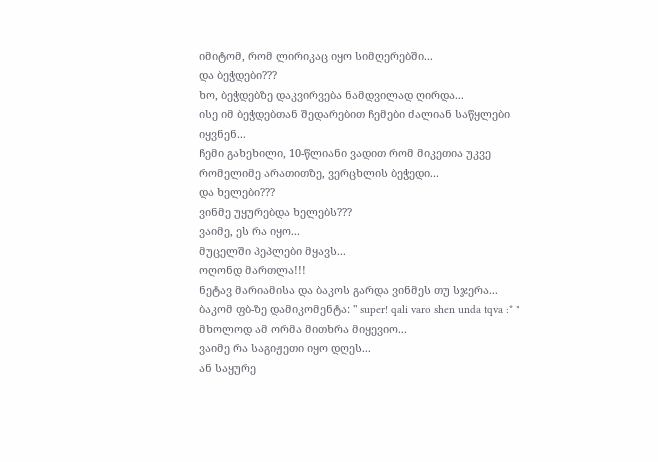იმიტომ, რომ ლირიკაც იყო სიმღერებში...
და ბეჭდები???
ხო, ბეჭდებზე დაკვირვება ნამდვილად ღირდა...
ისე იმ ბეჭდებთან შედარებით ჩემები ძალიან საწყლები იყვნენ...
ჩემი გახეხილი, 10-წლიანი ვადით რომ მიკეთია უკვე რომელიმე არათითზე, ვერცხლის ბეჭედი...
და ხელები???
ვინმე უყურებდა ხელებს???
ვაიმე, ეს რა იყო...
მუცელში პეპლები მყავს...
ოღონდ მართლა!!!
ნეტავ მარიამისა და ბაკოს გარდა ვინმეს თუ სჯერა...
ბაკომ ფბ-ზე დამიკომენტა: " super! qali varo shen unda tqva :* "
მხოლოდ ამ ორმა მითხრა მიყევიო...
ვაიმე რა საგიჟეთი იყო დღეს...
ან საყურე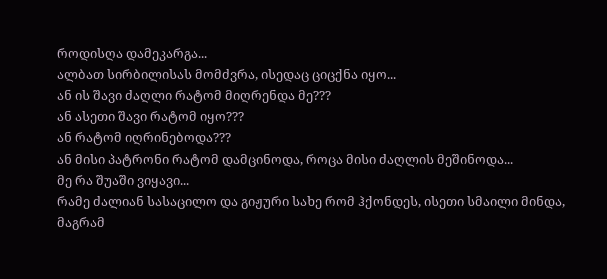როდისღა დამეკარგა...
ალბათ სირბილისას მომძვრა, ისედაც ციცქნა იყო...
ან ის შავი ძაღლი რატომ მიღრენდა მე???
ან ასეთი შავი რატომ იყო???
ან რატომ იღრინებოდა???
ან მისი პატრონი რატომ დამცინოდა, როცა მისი ძაღლის მეშინოდა...
მე რა შუაში ვიყავი...
რამე ძალიან სასაცილო და გიჟური სახე რომ ჰქონდეს, ისეთი სმაილი მინდა, მაგრამ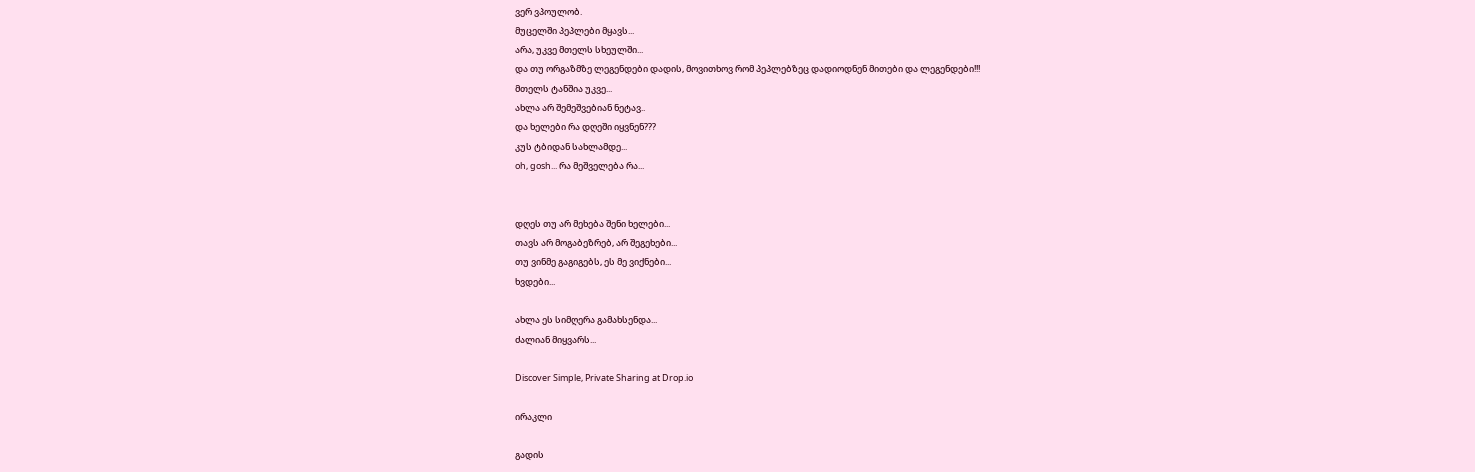ვერ ვპოულობ.
მუცელში პეპლები მყავს...
არა, უკვე მთელს სხეულში...
და თუ ორგაზმზე ლეგენდები დადის, მოვითხოვ რომ პეპლებზეც დადიოდნენ მითები და ლეგენდები!!!
მთელს ტანშია უკვე...
ახლა არ შემეშვებიან ნეტავ..
და ხელები რა დღეში იყვნენ???
კუს ტბიდან სახლამდე...
oh, gosh... რა მეშველება რა...


დღეს თუ არ მეხება შენი ხელები...
თავს არ მოგაბეზრებ, არ შეგეხები...
თუ ვინმე გაგიგებს, ეს მე ვიქნები...
ხვდები...

ახლა ეს სიმღერა გამახსენდა...
ძალიან მიყვარს...

Discover Simple, Private Sharing at Drop.io

ირაკლი

გადის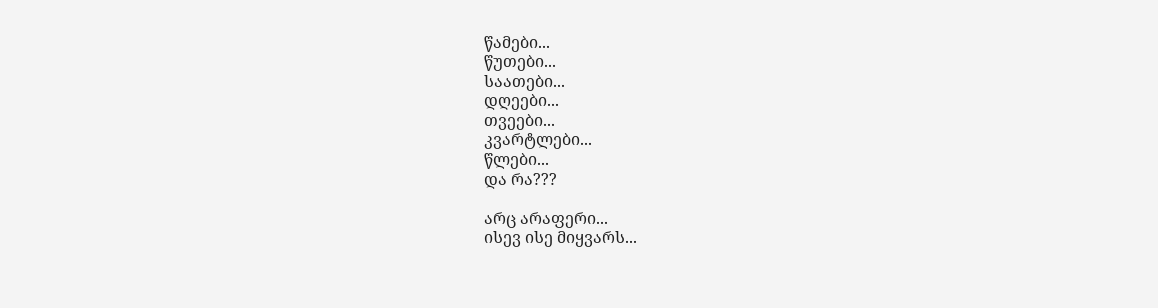წამები...
წუთები...
საათები...
დღეები...
თვეები...
კვარტლები...
წლები...
და რა???

არც არაფერი...
ისევ ისე მიყვარს...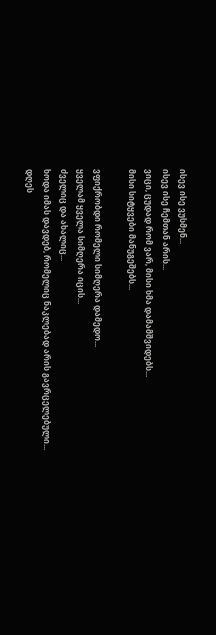ისევ ისე ვუსმენ...
ისევ ისე ჩემთან არის...
ვიცი, ცუდად რომ ვარ, მისი ხმა დამამშვიდებს...
მისი სიტყვები მანუგეშებს...

ვფიქრობდი რომელი სიმღერა დამედო...
ყველამ ყველა სიმღერა იცის...
ძველიც და ახალიც...
ხოდა იმას დავდებ, რომელიც ნაკლებად არის გავრცელებული...
დღეს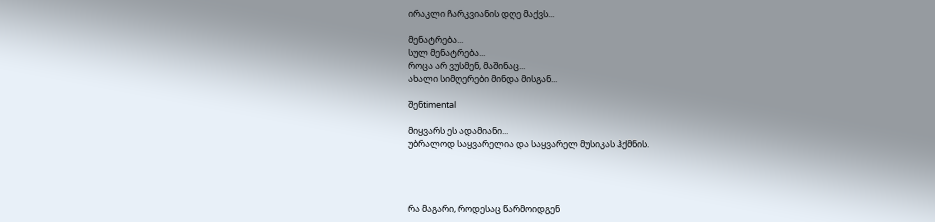ირაკლი ჩარკვიანის დღე მაქვს...

მენატრება...
სულ მენატრება...
როცა არ ვუსმენ, მაშინაც...
ახალი სიმღერები მინდა მისგან...

შენtimental

მიყვარს ეს ადამიანი...
უბრალოდ საყვარელია და საყვარელ მუსიკას ჰქმნის.




რა მაგარი, როდესაც წარმოიდგენ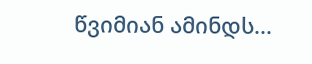წვიმიან ამინდს...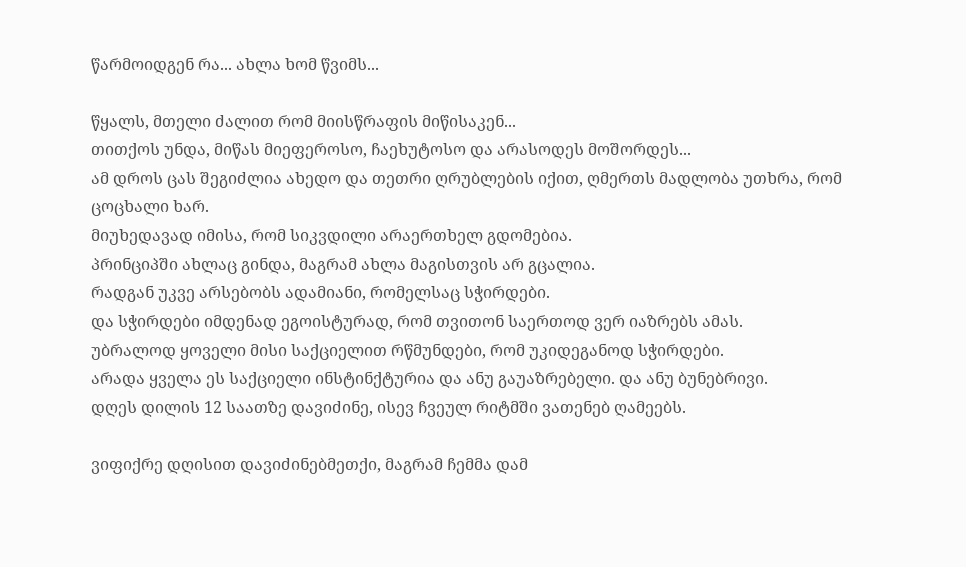წარმოიდგენ რა... ახლა ხომ წვიმს...

წყალს, მთელი ძალით რომ მიისწრაფის მიწისაკენ...
თითქოს უნდა, მიწას მიეფეროსო, ჩაეხუტოსო და არასოდეს მოშორდეს...
ამ დროს ცას შეგიძლია ახედო და თეთრი ღრუბლების იქით, ღმერთს მადლობა უთხრა, რომ ცოცხალი ხარ.
მიუხედავად იმისა, რომ სიკვდილი არაერთხელ გდომებია.
პრინციპში ახლაც გინდა, მაგრამ ახლა მაგისთვის არ გცალია.
რადგან უკვე არსებობს ადამიანი, რომელსაც სჭირდები.
და სჭირდები იმდენად ეგოისტურად, რომ თვითონ საერთოდ ვერ იაზრებს ამას.
უბრალოდ ყოველი მისი საქციელით რწმუნდები, რომ უკიდეგანოდ სჭირდები.
არადა ყველა ეს საქციელი ინსტინქტურია და ანუ გაუაზრებელი. და ანუ ბუნებრივი.
დღეს დილის 12 საათზე დავიძინე, ისევ ჩვეულ რიტმში ვათენებ ღამეებს.

ვიფიქრე დღისით დავიძინებმეთქი, მაგრამ ჩემმა დამ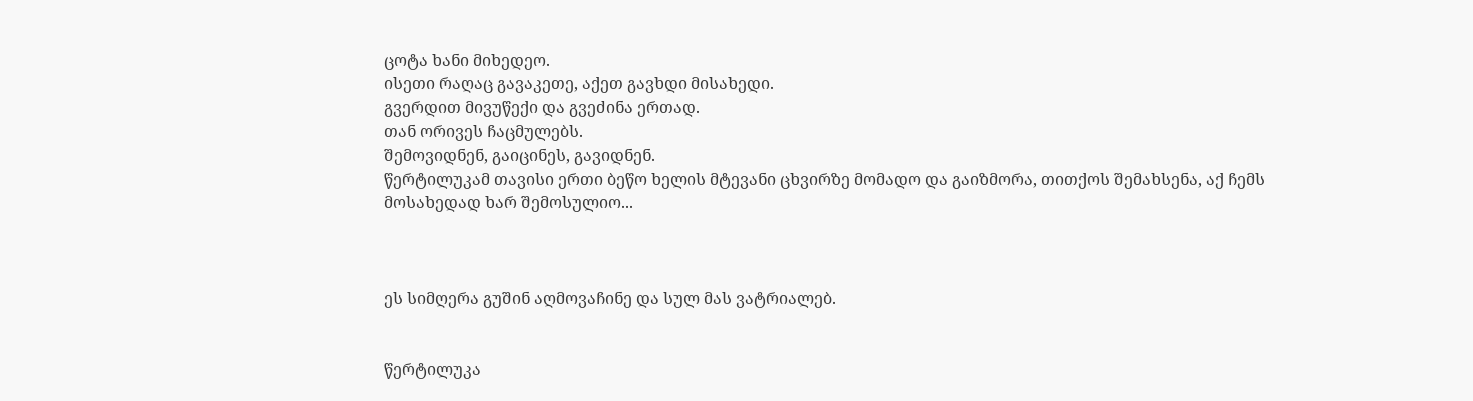ცოტა ხანი მიხედეო.
ისეთი რაღაც გავაკეთე, აქეთ გავხდი მისახედი.
გვერდით მივუწექი და გვეძინა ერთად.
თან ორივეს ჩაცმულებს.
შემოვიდნენ, გაიცინეს, გავიდნენ.
წერტილუკამ თავისი ერთი ბეწო ხელის მტევანი ცხვირზე მომადო და გაიზმორა, თითქოს შემახსენა, აქ ჩემს მოსახედად ხარ შემოსულიო...



ეს სიმღერა გუშინ აღმოვაჩინე და სულ მას ვატრიალებ.


წერტილუკა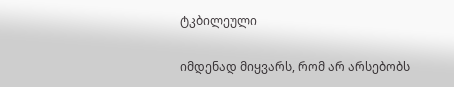ტკბილეული

იმდენად მიყვარს, რომ არ არსებობს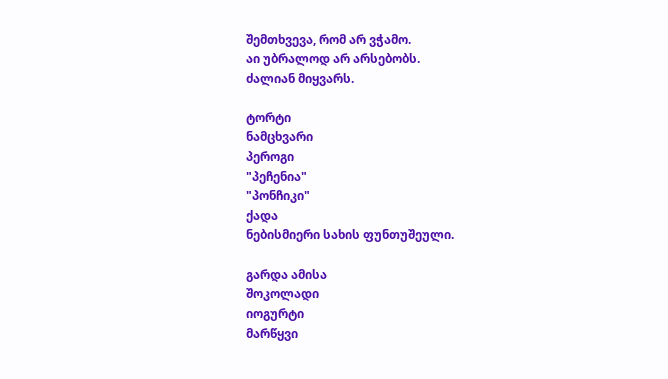შემთხვევა, რომ არ ვჭამო.
აი უბრალოდ არ არსებობს.
ძალიან მიყვარს.

ტორტი
ნამცხვარი
პეროგი
"პეჩენია"
"პონჩიკი"
ქადა
ნებისმიერი სახის ფუნთუშეული.

გარდა ამისა
შოკოლადი
იოგურტი
მარწყვი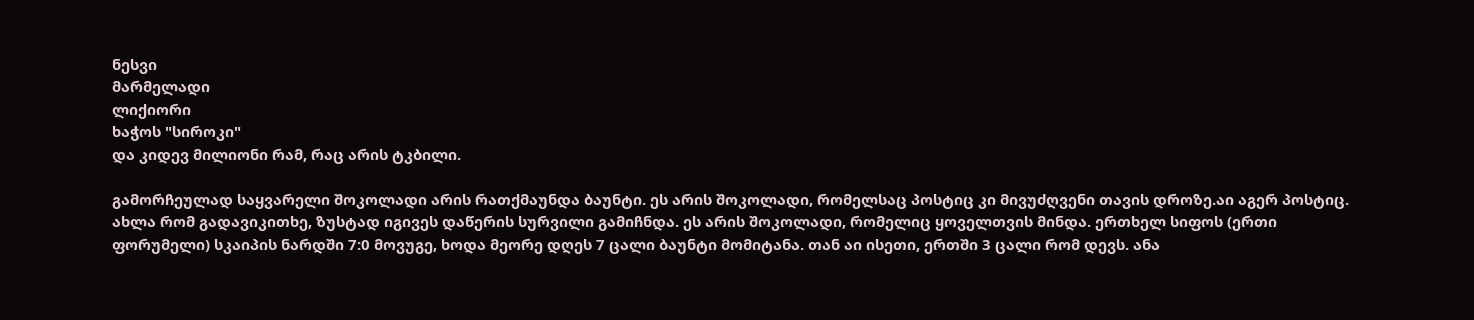ნესვი
მარმელადი
ლიქიორი
ხაჭოს "სიროკი"
და კიდევ მილიონი რამ, რაც არის ტკბილი.

გამორჩეულად საყვარელი შოკოლადი არის რათქმაუნდა ბაუნტი. ეს არის შოკოლადი, რომელსაც პოსტიც კი მივუძღვენი თავის დროზე.აი აგერ პოსტიც. ახლა რომ გადავიკითხე, ზუსტად იგივეს დაწერის სურვილი გამიჩნდა. ეს არის შოკოლადი, რომელიც ყოველთვის მინდა. ერთხელ სიფოს (ერთი ფორუმელი) სკაიპის ნარდში 7:0 მოვუგე, ხოდა მეორე დღეს 7 ცალი ბაუნტი მომიტანა. თან აი ისეთი, ერთში 3 ცალი რომ დევს. ანა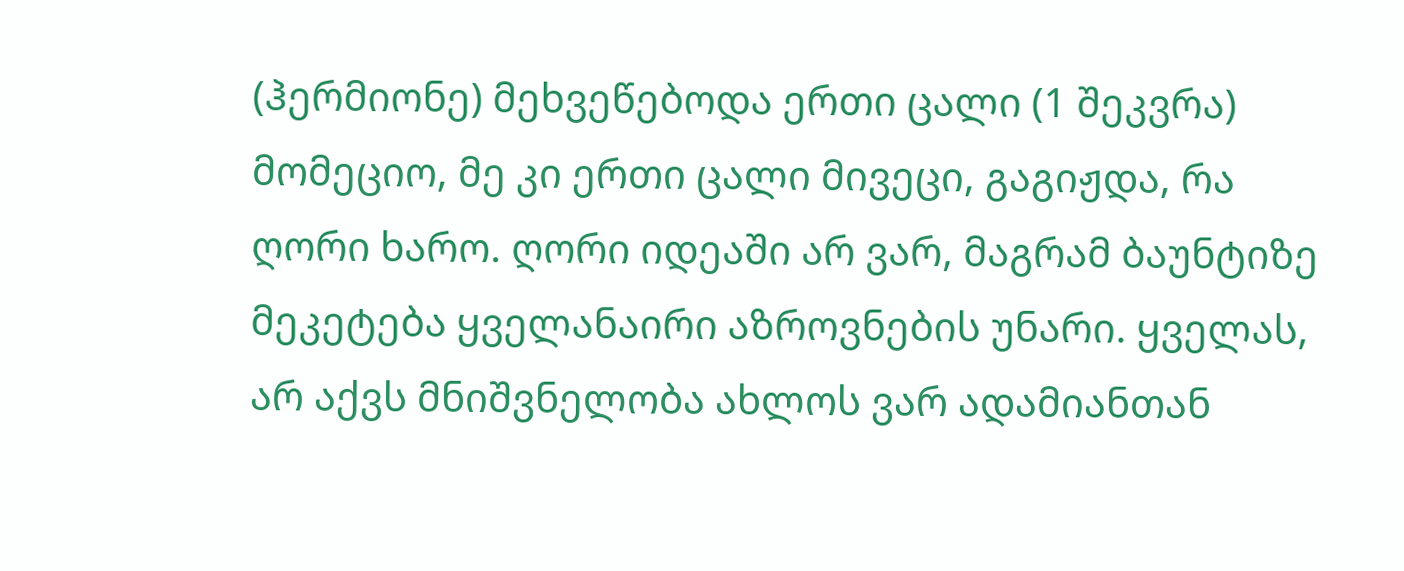(ჰერმიონე) მეხვეწებოდა ერთი ცალი (1 შეკვრა) მომეციო, მე კი ერთი ცალი მივეცი, გაგიჟდა, რა ღორი ხარო. ღორი იდეაში არ ვარ, მაგრამ ბაუნტიზე მეკეტება ყველანაირი აზროვნების უნარი. ყველას, არ აქვს მნიშვნელობა ახლოს ვარ ადამიანთან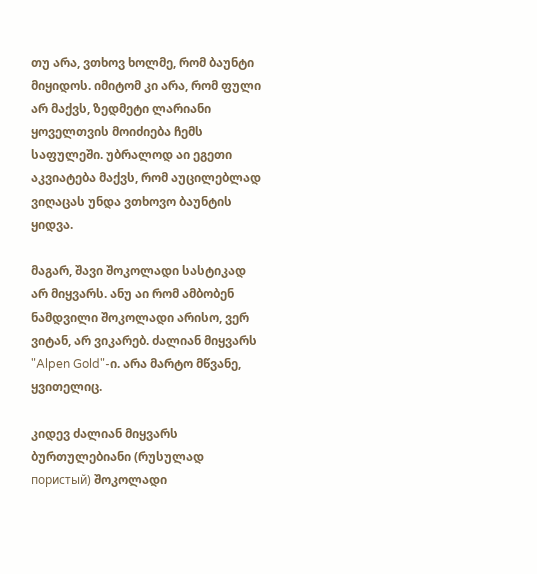თუ არა, ვთხოვ ხოლმე, რომ ბაუნტი მიყიდოს. იმიტომ კი არა, რომ ფული არ მაქვს, ზედმეტი ლარიანი ყოველთვის მოიძიება ჩემს საფულეში. უბრალოდ აი ეგეთი აკვიატება მაქვს, რომ აუცილებლად ვიღაცას უნდა ვთხოვო ბაუნტის ყიდვა.

მაგარ, შავი შოკოლადი სასტიკად არ მიყვარს. ანუ აი რომ ამბობენ ნამდვილი შოკოლადი არისო, ვერ ვიტან, არ ვიკარებ. ძალიან მიყვარს "Alpen Gold"-ი. არა მარტო მწვანე, ყვითელიც.

კიდევ ძალიან მიყვარს ბურთულებიანი (რუსულად пористый) შოკოლადი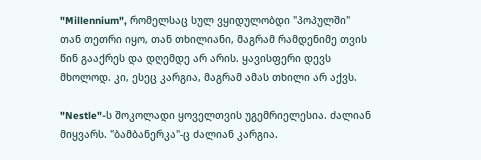"Millennium", რომელსაც სულ ვყიდულობდი "პოპულში" თან თეთრი იყო, თან თხილიანი, მაგრამ რამდენიმე თვის წინ გააქრეს და დღემდე არ არის. ყავისფერი დევს მხოლოდ. კი, ესეც კარგია, მაგრამ ამას თხილი არ აქვს.

"Nestle"-ს შოკოლადი ყოველთვის უგემრიელესია. ძალიან მიყვარს. "ბამბანერკა"-ც ძალიან კარგია.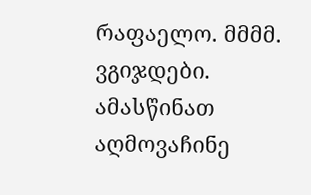რაფაელო. მმმმ. ვგიჯდები. ამასწინათ აღმოვაჩინე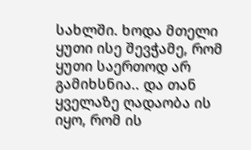სახლში. ხოდა მთელი ყუთი ისე შევჭამე, რომ ყუთი საერთოდ არ გამიხსნია.. და თან ყველაზე ღადაობა ის იყო, რომ ის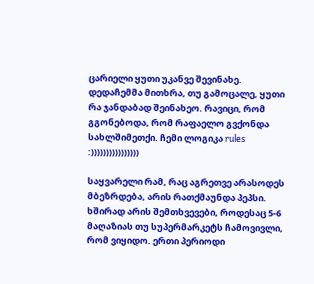ცარიელი ყუთი უკანვე შევინახე. დედაჩემმა მითხრა, თუ გამოცალე, ყუთი რა ჯანდაბად შეინახეო. რავიცი, რომ გგონებოდა, რომ რაფაელო გვქონდა სახლშიმეთქი. ჩემი ლოგიკა rules  :))))))))))))))))

საყვარელი რამ, რაც აგრეთვე არასოდეს მბეზრდება, არის რათქმაუნდა პეპსი. ხშირად არის შემთხვევები, როდესაც 5-6 მაღაზიას თუ სუპერმარკეტს ჩამოვივლი, რომ ვიყიდო. ერთი პერიოდი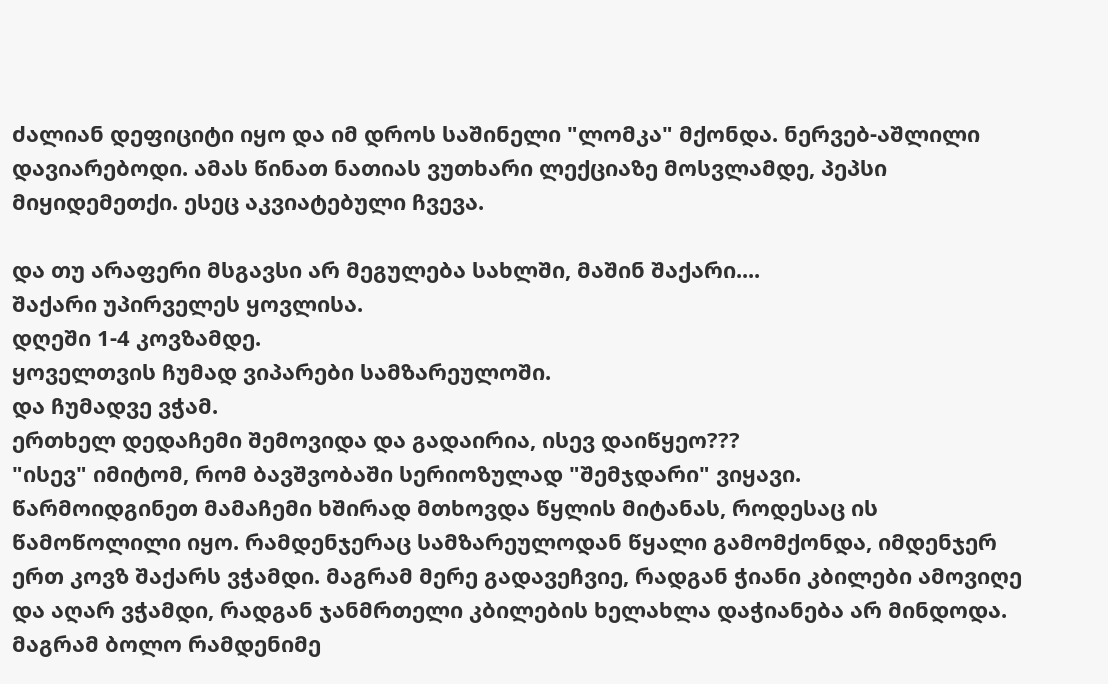ძალიან დეფიციტი იყო და იმ დროს საშინელი "ლომკა" მქონდა. ნერვებ-აშლილი დავიარებოდი. ამას წინათ ნათიას ვუთხარი ლექციაზე მოსვლამდე, პეპსი მიყიდემეთქი. ესეც აკვიატებული ჩვევა.

და თუ არაფერი მსგავსი არ მეგულება სახლში, მაშინ შაქარი....
შაქარი უპირველეს ყოვლისა.
დღეში 1-4 კოვზამდე.
ყოველთვის ჩუმად ვიპარები სამზარეულოში.
და ჩუმადვე ვჭამ.
ერთხელ დედაჩემი შემოვიდა და გადაირია, ისევ დაიწყეო???
"ისევ" იმიტომ, რომ ბავშვობაში სერიოზულად "შემჯდარი" ვიყავი.
წარმოიდგინეთ მამაჩემი ხშირად მთხოვდა წყლის მიტანას, როდესაც ის წამოწოლილი იყო. რამდენჯერაც სამზარეულოდან წყალი გამომქონდა, იმდენჯერ ერთ კოვზ შაქარს ვჭამდი. მაგრამ მერე გადავეჩვიე, რადგან ჭიანი კბილები ამოვიღე და აღარ ვჭამდი, რადგან ჯანმრთელი კბილების ხელახლა დაჭიანება არ მინდოდა. მაგრამ ბოლო რამდენიმე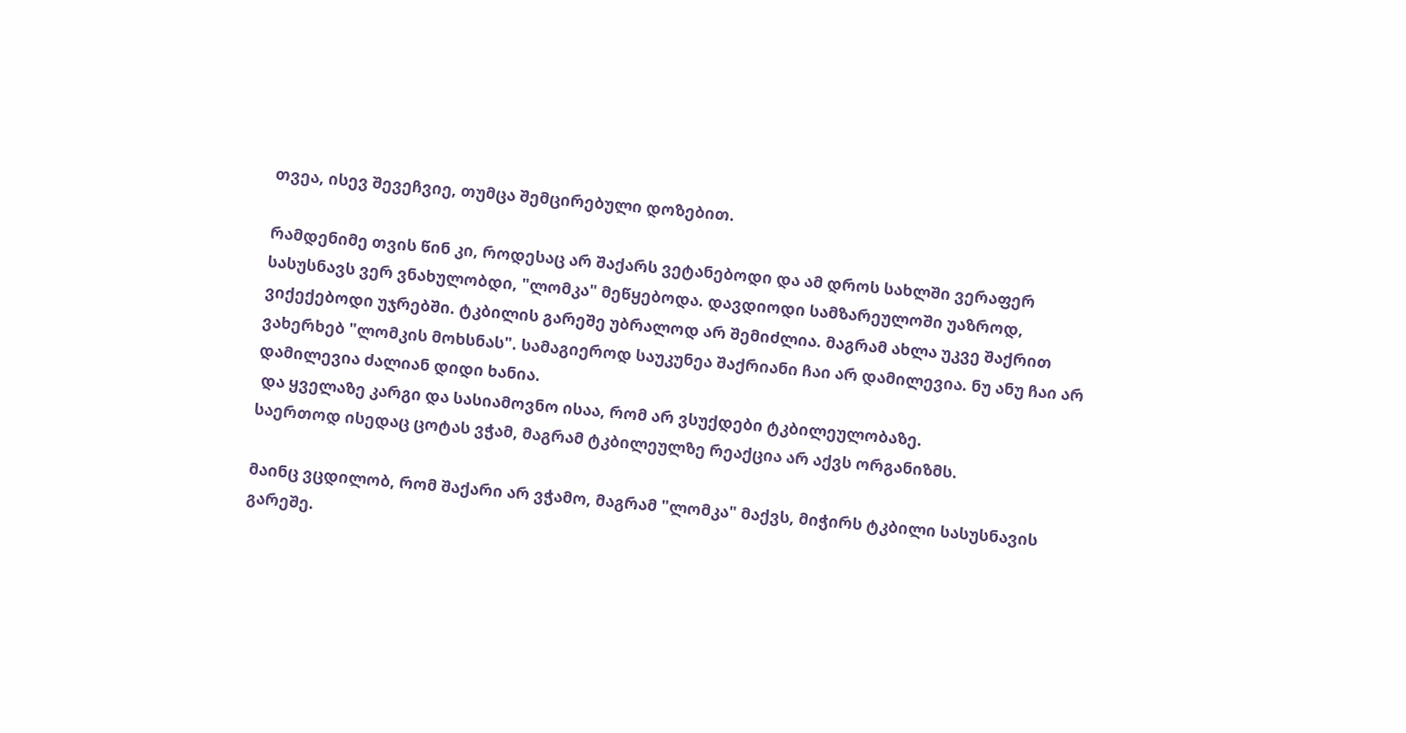თვეა, ისევ შევეჩვიე, თუმცა შემცირებული დოზებით.

რამდენიმე თვის წინ კი, როდესაც არ შაქარს ვეტანებოდი და ამ დროს სახლში ვერაფერ სასუსნავს ვერ ვნახულობდი, "ლომკა" მეწყებოდა. დავდიოდი სამზარეულოში უაზროდ, ვიქექებოდი უჯრებში. ტკბილის გარეშე უბრალოდ არ შემიძლია. მაგრამ ახლა უკვე შაქრით ვახერხებ "ლომკის მოხსნას". სამაგიეროდ საუკუნეა შაქრიანი ჩაი არ დამილევია. ნუ ანუ ჩაი არ დამილევია ძალიან დიდი ხანია.
 და ყველაზე კარგი და სასიამოვნო ისაა, რომ არ ვსუქდები ტკბილეულობაზე.
საერთოდ ისედაც ცოტას ვჭამ, მაგრამ ტკბილეულზე რეაქცია არ აქვს ორგანიზმს.

მაინც ვცდილობ, რომ შაქარი არ ვჭამო, მაგრამ "ლომკა" მაქვს, მიჭირს ტკბილი სასუსნავის გარეშე.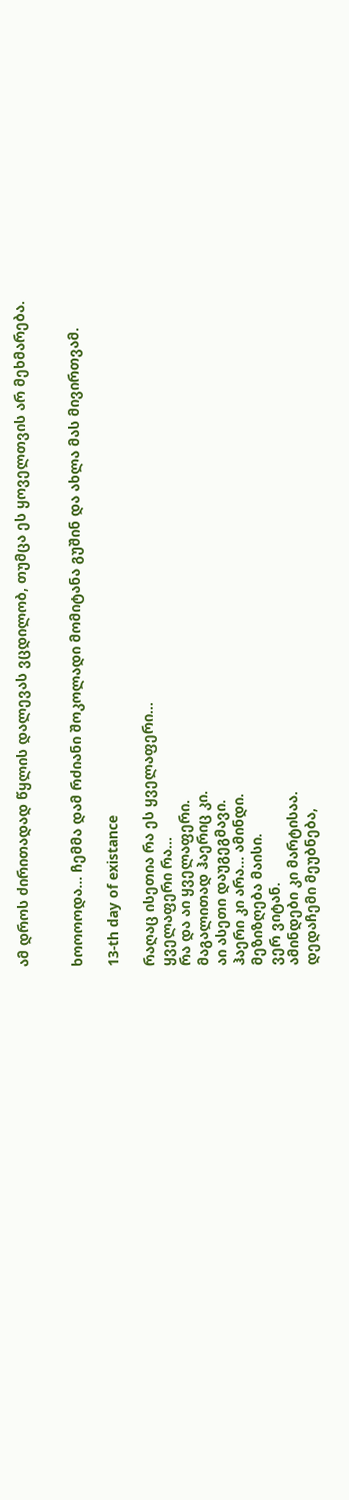ამ დროს ძირითადად წყლის დალევას ვცდილობ, თუმცა ეს ყოველთვის არ მეხმარება.


ხოოოოდა... ჩემმა დამ რძიანი შოკოლადი მომიტანა გუშინ და ახლა მას მივირთვამ.

13-th day of existance

რაღაც ისეთია რა ეს ყველაფერი...
ყველაფერი რა...
რა და აი ყველაფერი.
მაგალითად ჰაერიც კი.
აი ასეთი დაუგეგმავი.
ჰაერი კი არა... ამინდი.
მეზიზღება მაისი.
ვერ ვიტან.
ამინდები კი მარტისაა.
დედაჩემი მეუბნება,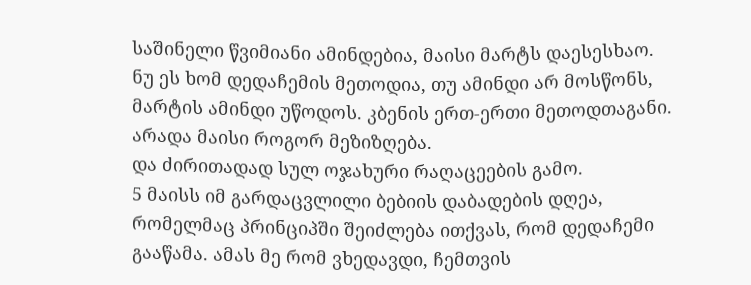საშინელი წვიმიანი ამინდებია, მაისი მარტს დაესესხაო.
ნუ ეს ხომ დედაჩემის მეთოდია, თუ ამინდი არ მოსწონს, მარტის ამინდი უწოდოს. კბენის ერთ-ერთი მეთოდთაგანი.
არადა მაისი როგორ მეზიზღება.
და ძირითადად სულ ოჯახური რაღაცეების გამო.
5 მაისს იმ გარდაცვლილი ბებიის დაბადების დღეა, რომელმაც პრინციპში შეიძლება ითქვას, რომ დედაჩემი გააწამა. ამას მე რომ ვხედავდი, ჩემთვის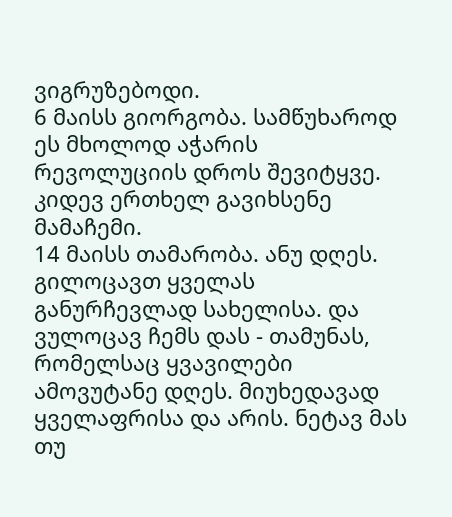ვიგრუზებოდი.
6 მაისს გიორგობა. სამწუხაროდ ეს მხოლოდ აჭარის რევოლუციის დროს შევიტყვე. კიდევ ერთხელ გავიხსენე მამაჩემი.
14 მაისს თამარობა. ანუ დღეს. გილოცავთ ყველას განურჩევლად სახელისა. და ვულოცავ ჩემს დას - თამუნას, რომელსაც ყვავილები ამოვუტანე დღეს. მიუხედავად ყველაფრისა და არის. ნეტავ მას თუ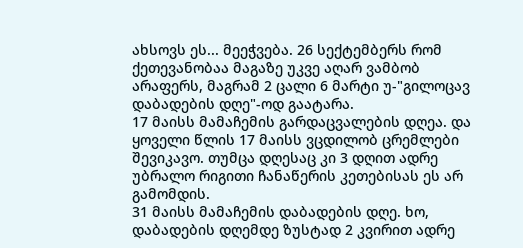ახსოვს ეს... მეეჭვება. 26 სექტემბერს რომ ქეთევანობაა მაგაზე უკვე აღარ ვამბობ არაფერს, მაგრამ 2 ცალი 6 მარტი უ-"გილოცავ დაბადების დღე"-ოდ გაატარა.
17 მაისს მამაჩემის გარდაცვალების დღეა. და ყოველი წლის 17 მაისს ვცდილობ ცრემლები შევიკავო. თუმცა დღესაც კი 3 დღით ადრე უბრალო რიგითი ჩანაწერის კეთებისას ეს არ გამომდის.
31 მაისს მამაჩემის დაბადების დღე. ხო, დაბადების დღემდე ზუსტად 2 კვირით ადრე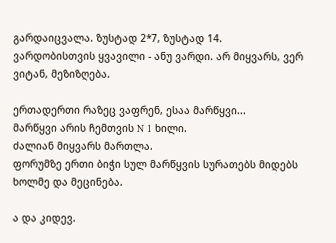გარდაიცვალა. ზუსტად 2*7, ზუსტად 14.
ვარდობისთვის ყვავილი - ანუ ვარდი. არ მიყვარს, ვერ ვიტან, მეზიზღება.

ერთადერთი რაზეც ვაფრენ, ესაა მარწყვი...
მარწყვი არის ჩემთვის N 1 ხილი.
ძალიან მიყვარს მართლა.
ფორუმზე ერთი ბიჭი სულ მარწყვის სურათებს მიდებს ხოლმე და მეცინება.

ა და კიდევ.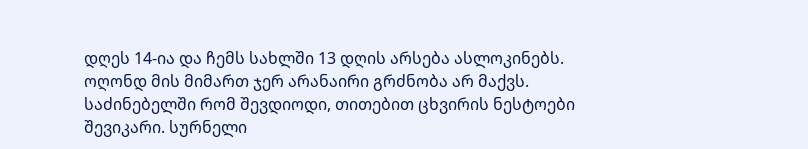დღეს 14-ია და ჩემს სახლში 13 დღის არსება ასლოკინებს.
ოღონდ მის მიმართ ჯერ არანაირი გრძნობა არ მაქვს.
საძინებელში რომ შევდიოდი, თითებით ცხვირის ნესტოები შევიკარი. სურნელი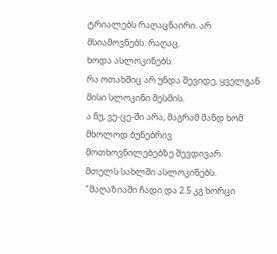ტრიალებს რაღაცნაირი. არ მსიამოვნებს. რაღაც.
ხოდა ასლოკინებს.
რა ოთახშიც არ უნდა შევიდე, ყველგან მისი სლოკინი მესმის.
ა ნუ, ვე-ცე-ში არა, მაგრამ მანდ ხომ მხოლოდ ბუნებრივ მოთხოვნილებებზე შევდივარ.
მთელს სახლში ასლოკინებს.
"მაღაზიაში ჩადი და 2.5 კგ ხორცი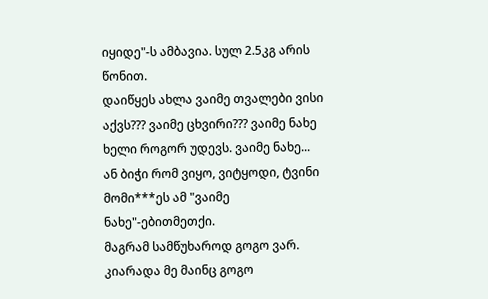იყიდე"-ს ამბავია. სულ 2.5კგ არის წონით.
დაიწყეს ახლა ვაიმე თვალები ვისი აქვს??? ვაიმე ცხვირი??? ვაიმე ნახე ხელი როგორ უდევს. ვაიმე ნახე...
ან ბიჭი რომ ვიყო, ვიტყოდი, ტვინი მომი***ეს ამ "ვაიმე ნახე"-ებითმეთქი.
მაგრამ სამწუხაროდ გოგო ვარ.
კიარადა მე მაინც გოგო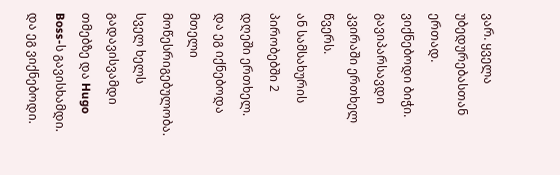ვარ. ყველა უბედურებასთან ერთად.
ვიქნებოდი ბიჭი.
გავიპარსავდი კვირაში ერთხელ წვერს.
ან სამსახურის პირობებში 2 დღეში ერთხელ.
და ეგ იქნებოდა მთელი მოწესრიგებულობა.
სველ ხელს გადავისვამდი თმებზე და Hugo Boss-ს გავისხამდი.
და ეგ ვიქნებოდი.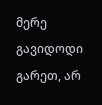მერე გავიდოდი გარეთ, არ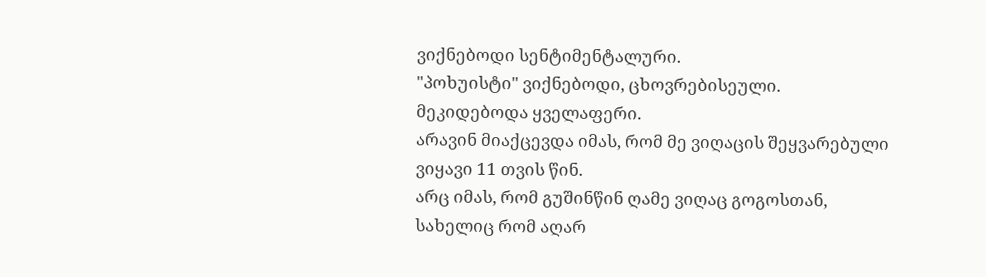ვიქნებოდი სენტიმენტალური.
"პოხუისტი" ვიქნებოდი, ცხოვრებისეული.
მეკიდებოდა ყველაფერი.
არავინ მიაქცევდა იმას, რომ მე ვიღაცის შეყვარებული ვიყავი 11 თვის წინ.
არც იმას, რომ გუშინწინ ღამე ვიღაც გოგოსთან, სახელიც რომ აღარ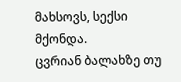მახსოვს, სექსი მქონდა.
ცვრიან ბალახზე თუ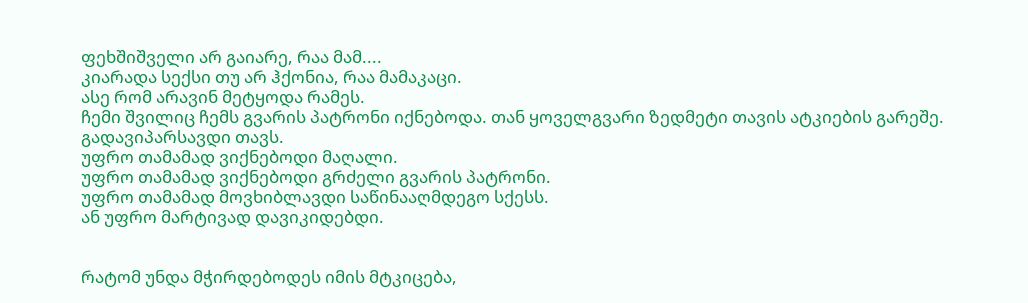ფეხშიშველი არ გაიარე, რაა მამ....
კიარადა სექსი თუ არ ჰქონია, რაა მამაკაცი.
ასე რომ არავინ მეტყოდა რამეს.
ჩემი შვილიც ჩემს გვარის პატრონი იქნებოდა. თან ყოველგვარი ზედმეტი თავის ატკიების გარეშე.
გადავიპარსავდი თავს.
უფრო თამამად ვიქნებოდი მაღალი.
უფრო თამამად ვიქნებოდი გრძელი გვარის პატრონი.
უფრო თამამად მოვხიბლავდი საწინააღმდეგო სქესს.
ან უფრო მარტივად დავიკიდებდი.


რატომ უნდა მჭირდებოდეს იმის მტკიცება,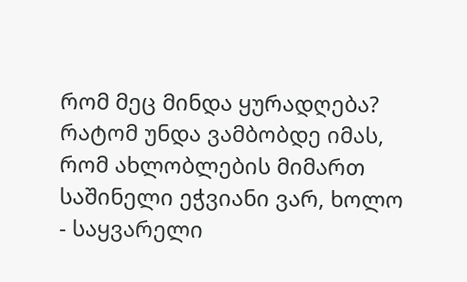რომ მეც მინდა ყურადღება?
რატომ უნდა ვამბობდე იმას, რომ ახლობლების მიმართ საშინელი ეჭვიანი ვარ, ხოლო - საყვარელი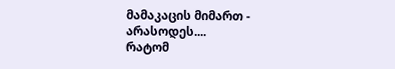მამაკაცის მიმართ - არასოდეს....
რატომ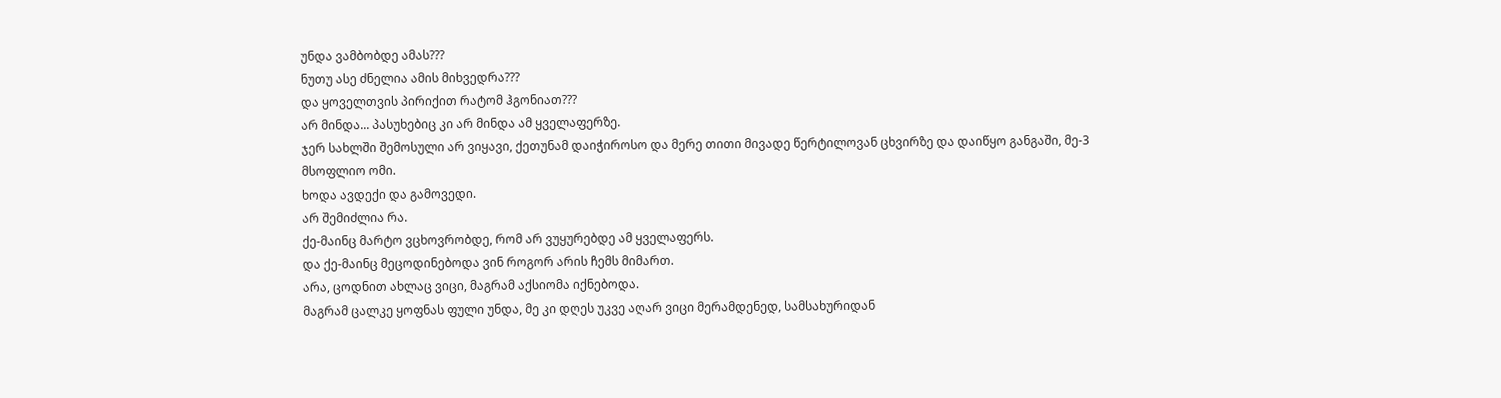უნდა ვამბობდე ამას???
ნუთუ ასე ძნელია ამის მიხვედრა???
და ყოველთვის პირიქით რატომ ჰგონიათ???
არ მინდა... პასუხებიც კი არ მინდა ამ ყველაფერზე.
ჯერ სახლში შემოსული არ ვიყავი, ქეთუნამ დაიჭიროსო და მერე თითი მივადე წერტილოვან ცხვირზე და დაიწყო განგაში, მე-3 მსოფლიო ომი.
ხოდა ავდექი და გამოვედი.
არ შემიძლია რა.
ქე-მაინც მარტო ვცხოვრობდე, რომ არ ვუყურებდე ამ ყველაფერს.
და ქე-მაინც მეცოდინებოდა ვინ როგორ არის ჩემს მიმართ.
არა, ცოდნით ახლაც ვიცი, მაგრამ აქსიომა იქნებოდა.
მაგრამ ცალკე ყოფნას ფული უნდა, მე კი დღეს უკვე აღარ ვიცი მერამდენედ, სამსახურიდან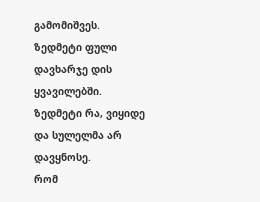გამომიშვეს.
ზედმეტი ფული დავხარჯე დის ყვავილებში.
ზედმეტი რა, ვიყიდე და სულელმა არ დავყნოსე.
რომ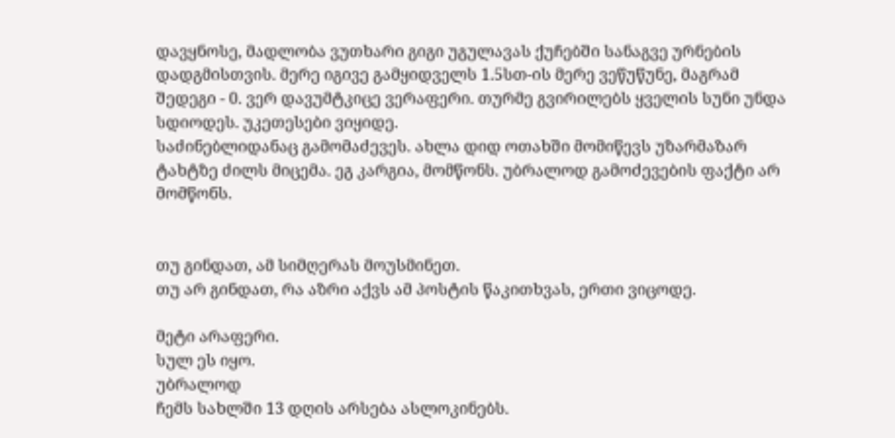დავყნოსე, მადლობა ვუთხარი გიგი უგულავას ქუჩებში სანაგვე ურნების დადგმისთვის. მერე იგივე გამყიდველს 1.5სთ-ის მერე ვეწუწუნე, მაგრამ შედეგი - 0. ვერ დავუმტკიცე ვერაფერი. თურმე გვირილებს ყველის სუნი უნდა სდიოდეს. უკეთესები ვიყიდე.
საძინებლიდანაც გამომაძევეს. ახლა დიდ ოთახში მომიწევს უზარმაზარ ტახტზე ძილს მიცემა. ეგ კარგია, მომწონს. უბრალოდ გამოძევების ფაქტი არ მომწონს.


თუ გინდათ, ამ სიმღერას მოუსმინეთ.
თუ არ გინდათ, რა აზრი აქვს ამ პოსტის წაკითხვას, ერთი ვიცოდე.

მეტი არაფერი.
სულ ეს იყო.
უბრალოდ
ჩემს სახლში 13 დღის არსება ასლოკინებს.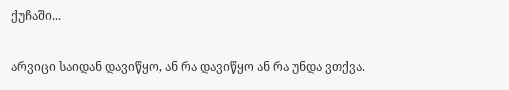ქუჩაში...

არვიცი საიდან დავიწყო, ან რა დავიწყო ან რა უნდა ვთქვა.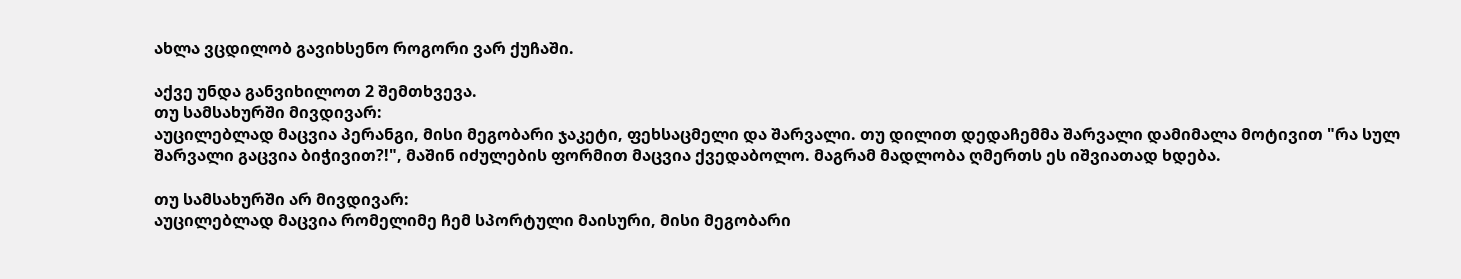ახლა ვცდილობ გავიხსენო როგორი ვარ ქუჩაში.

აქვე უნდა განვიხილოთ 2 შემთხვევა.
თუ სამსახურში მივდივარ:
აუცილებლად მაცვია პერანგი, მისი მეგობარი ჯაკეტი, ფეხსაცმელი და შარვალი. თუ დილით დედაჩემმა შარვალი დამიმალა მოტივით "რა სულ შარვალი გაცვია ბიჭივით?!", მაშინ იძულების ფორმით მაცვია ქვედაბოლო. მაგრამ მადლობა ღმერთს ეს იშვიათად ხდება.

თუ სამსახურში არ მივდივარ:
აუცილებლად მაცვია რომელიმე ჩემ სპორტული მაისური, მისი მეგობარი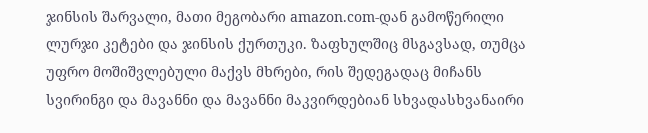ჯინსის შარვალი, მათი მეგობარი amazon.com-დან გამოწერილი ლურჯი კეტები და ჯინსის ქურთუკი. ზაფხულშიც მსგავსად, თუმცა უფრო მოშიშვლებული მაქვს მხრები, რის შედეგადაც მიჩანს სვირინგი და მავანნი და მავანნი მაკვირდებიან სხვადასხვანაირი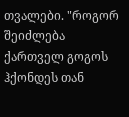თვალები. "როგორ შეიძლება ქართველ გოგოს ჰქონდეს თან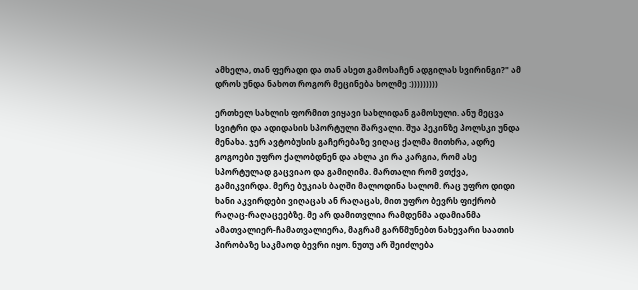ამხელა, თან ფერადი და თან ასეთ გამოსაჩენ ადგილას სვირინგი?" ამ დროს უნდა ნახოთ როგორ მეცინება ხოლმე :)))))))))

ერთხელ სახლის ფორმით ვიყავი სახლიდან გამოსული. ანუ მეცვა სვიტრი და ადიდასის სპორტული შარვალი. შუა პეკინზე პოლსკი უნდა მენახა. ჯერ ავტობუსის გაჩერებაზე ვიღაც ქალმა მითხრა, ადრე გოგოები უფრო ქალობდნენ და ახლა კი რა კარგია, რომ ასე სპორტულად გაცვიაო და გამიღიმა. მართალი რომ ვთქვა, გამიკვირდა. მერე ბუკიას ბაღში მალოდინა სალომ. რაც უფრო დიდი ხანი აკვირდები ვიღაცას ან რაღაცას, მით უფრო ბევრს ფიქრობ რაღაც-რაღაცეებზე. მე არ დამითვლია რამდენმა ადამიანმა ამათვალიერ-ჩამათვალიერა, მაგრამ გარწმუნებთ ნახევარი საათის პირობაზე საკმაოდ ბევრი იყო. ნუთუ არ შეიძლება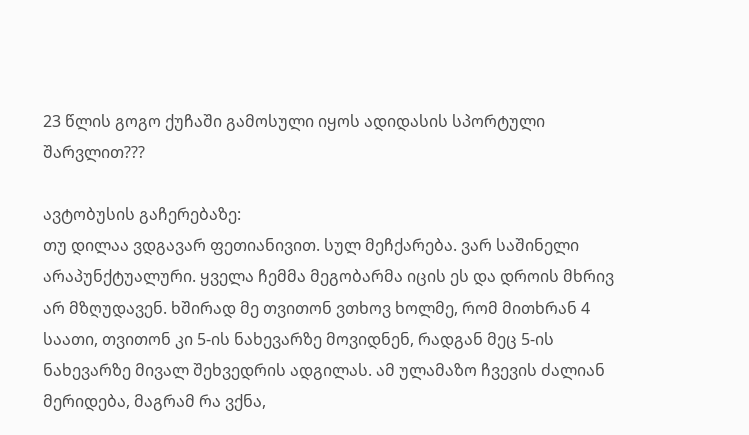23 წლის გოგო ქუჩაში გამოსული იყოს ადიდასის სპორტული შარვლით???

ავტობუსის გაჩერებაზე:
თუ დილაა ვდგავარ ფეთიანივით. სულ მეჩქარება. ვარ საშინელი არაპუნქტუალური. ყველა ჩემმა მეგობარმა იცის ეს და დროის მხრივ არ მზღუდავენ. ხშირად მე თვითონ ვთხოვ ხოლმე, რომ მითხრან 4 საათი, თვითონ კი 5-ის ნახევარზე მოვიდნენ, რადგან მეც 5-ის ნახევარზე მივალ შეხვედრის ადგილას. ამ ულამაზო ჩვევის ძალიან მერიდება, მაგრამ რა ვქნა,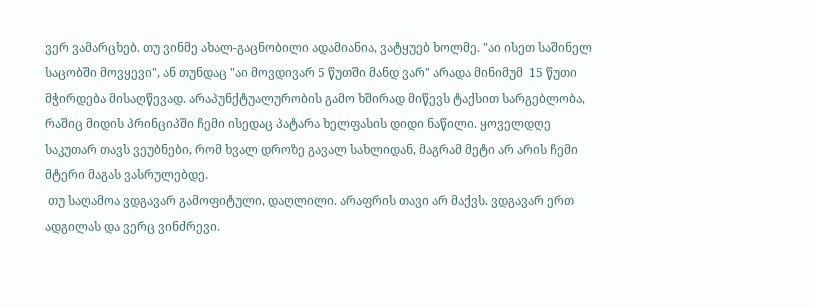ვერ ვამარცხებ. თუ ვინმე ახალ-გაცნობილი ადამიანია, ვატყუებ ხოლმე. "აი ისეთ საშინელ საცობში მოვყევი", ან თუნდაც "აი მოვდივარ 5 წუთში მანდ ვარ" არადა მინიმუმ  15 წუთი მჭირდება მისაღწევად. არაპუნქტუალურობის გამო ხშირად მიწევს ტაქსით სარგებლობა, რაშიც მიდის პრინციპში ჩემი ისედაც პატარა ხელფასის დიდი ნაწილი. ყოველდღე საკუთარ თავს ვეუბნები, რომ ხვალ დროზე გავალ სახლიდან, მაგრამ მეტი არ არის ჩემი მტერი მაგას ვასრულებდე.
 თუ საღამოა ვდგავარ გამოფიტული, დაღლილი. არაფრის თავი არ მაქვს. ვდგავარ ერთ ადგილას და ვერც ვინძრევი.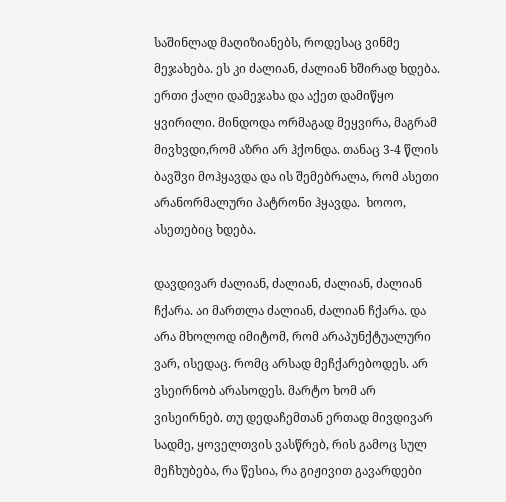საშინლად მაღიზიანებს, როდესაც ვინმე მეჯახება. ეს კი ძალიან, ძალიან ხშირად ხდება. ერთი ქალი დამეჯახა და აქეთ დამიწყო ყვირილი. მინდოდა ორმაგად მეყვირა, მაგრამ მივხვდი,რომ აზრი არ ჰქონდა. თანაც 3-4 წლის ბავშვი მოჰყავდა და ის შემებრალა, რომ ასეთი არანორმალური პატრონი ჰყავდა.  ხოოო, ასეთებიც ხდება.

დავდივარ ძალიან, ძალიან, ძალიან, ძალიან ჩქარა. აი მართლა ძალიან, ძალიან ჩქარა. და არა მხოლოდ იმიტომ, რომ არაპუნქტუალური ვარ, ისედაც. რომც არსად მეჩქარებოდეს. არ ვსეირნობ არასოდეს. მარტო ხომ არ ვისეირნებ. თუ დედაჩემთან ერთად მივდივარ სადმე, ყოველთვის ვასწრებ, რის გამოც სულ მეჩხუბება, რა წესია, რა გიჟივით გავარდები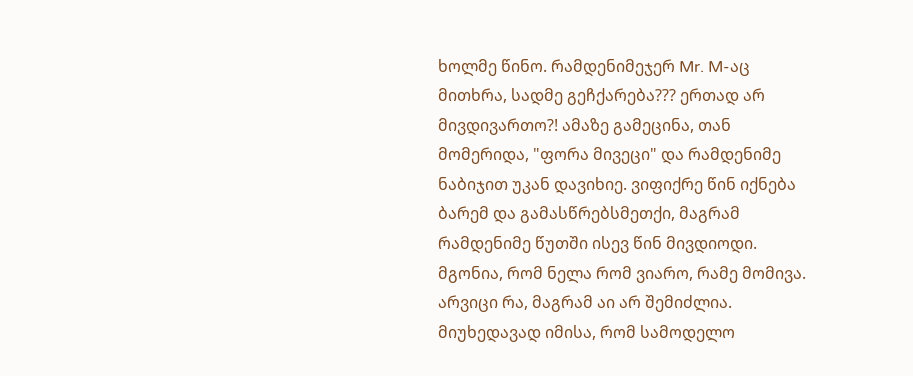ხოლმე წინო. რამდენიმეჯერ Mr. M-აც მითხრა, სადმე გეჩქარება??? ერთად არ მივდივართო?! ამაზე გამეცინა, თან მომერიდა, "ფორა მივეცი" და რამდენიმე ნაბიჯით უკან დავიხიე. ვიფიქრე წინ იქნება ბარემ და გამასწრებსმეთქი, მაგრამ რამდენიმე წუთში ისევ წინ მივდიოდი. მგონია, რომ ნელა რომ ვიარო, რამე მომივა. არვიცი რა, მაგრამ აი არ შემიძლია. მიუხედავად იმისა, რომ სამოდელო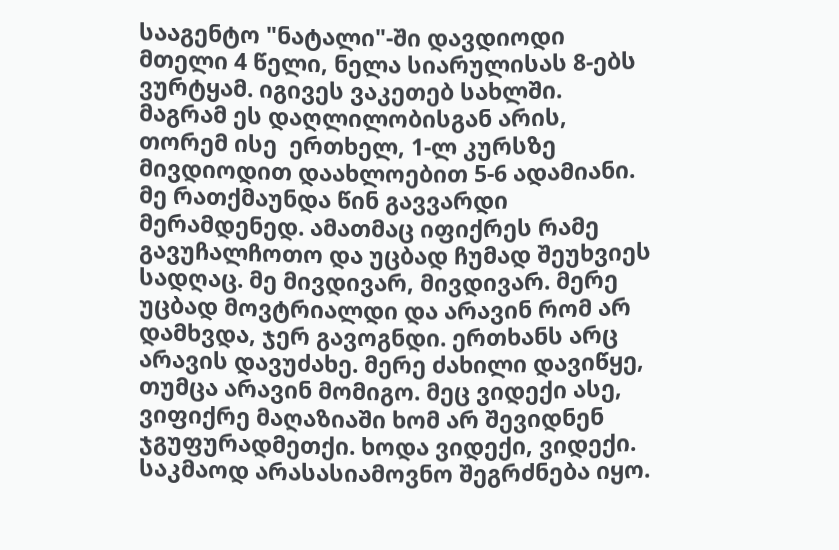სააგენტო "ნატალი"-ში დავდიოდი მთელი 4 წელი, ნელა სიარულისას 8-ებს ვურტყამ. იგივეს ვაკეთებ სახლში. მაგრამ ეს დაღლილობისგან არის, თორემ ისე  ერთხელ, 1-ლ კურსზე მივდიოდით დაახლოებით 5-6 ადამიანი. მე რათქმაუნდა წინ გავვარდი მერამდენედ. ამათმაც იფიქრეს რამე გავუჩალჩოთო და უცბად ჩუმად შეუხვიეს სადღაც. მე მივდივარ, მივდივარ. მერე უცბად მოვტრიალდი და არავინ რომ არ დამხვდა, ჯერ გავოგნდი. ერთხანს არც არავის დავუძახე. მერე ძახილი დავიწყე, თუმცა არავინ მომიგო. მეც ვიდექი ასე, ვიფიქრე მაღაზიაში ხომ არ შევიდნენ ჯგუფურადმეთქი. ხოდა ვიდექი, ვიდექი. საკმაოდ არასასიამოვნო შეგრძნება იყო.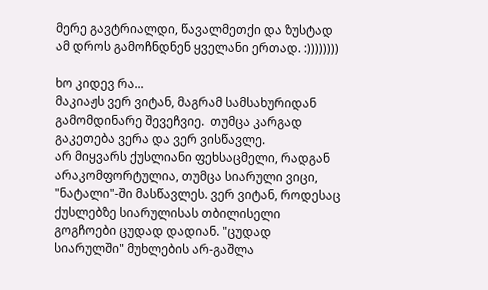მერე გავტრიალდი, წავალმეთქი და ზუსტად ამ დროს გამოჩნდნენ ყველანი ერთად. :))))))))

ხო კიდევ რა...
მაკიაჟს ვერ ვიტან, მაგრამ სამსახურიდან გამომდინარე შევეჩვიე.  თუმცა კარგად გაკეთება ვერა და ვერ ვისწავლე.
არ მიყვარს ქუსლიანი ფეხსაცმელი, რადგან არაკომფორტულია, თუმცა სიარული ვიცი, "ნატალი"-ში მასწავლეს. ვერ ვიტან, როდესაც ქუსლებზე სიარულისას თბილისელი გოგჩოები ცუდად დადიან. "ცუდად სიარულში" მუხლების არ-გაშლა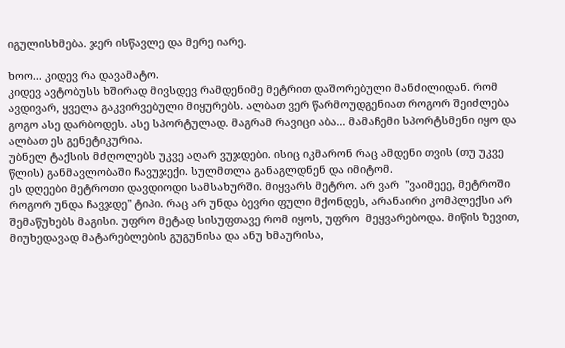იგულისხმება. ჯერ ისწავლე და მერე იარე.

ხოო... კიდევ რა დავამატო.
კიდევ ავტობუსს ხშირად მივსდევ რამდენიმე მეტრით დაშორებული მანძილიდან. რომ ავდივარ, ყველა გაკვირვებული მიყურებს. ალბათ ვერ წარმოუდგენიათ როგორ შეიძლება გოგო ასე დარბოდეს. ასე სპორტულად. მაგრამ რავიცი აბა... მამაჩემი სპორტსმენი იყო და ალბათ ეს გენეტიკურია.
უბნელ ტაქსის მძღოლებს უკვე აღარ ვუჯდები. ისიც იკმარონ რაც ამდენი თვის (თუ უკვე წლის) განმავლობაში ჩავუჯექი. სულმთლა განაგლდნენ და იმიტომ.
ეს დღეები მეტროთი დავდიოდი სამსახურში. მიყვარს მეტრო. არ ვარ  "ვაიმეეე, მეტროში როგორ უნდა ჩავჯდე" ტიპი. რაც არ უნდა ბევრი ფული მქონდეს, არანაირი კომპლექსი არ შემაწუხებს მაგისი. უფრო მეტად სისუფთავე რომ იყოს, უფრო  მეყვარებოდა. მიწის ზევით, მიუხედავად მატარებლების გუგუნისა და ანუ ხმაურისა,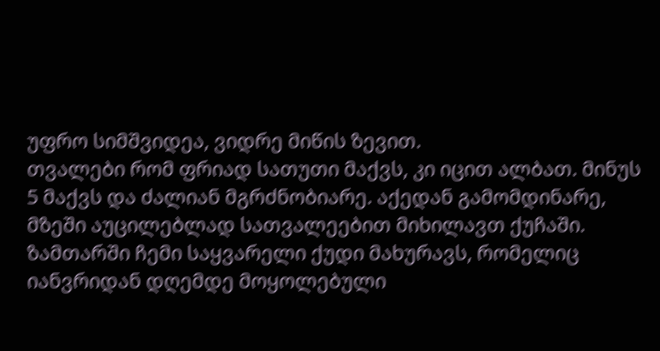უფრო სიმშვიდეა, ვიდრე მიწის ზევით.
თვალები რომ ფრიად სათუთი მაქვს, კი იცით ალბათ. მინუს 5 მაქვს და ძალიან მგრძნობიარე. აქედან გამომდინარე, მზეში აუცილებლად სათვალეებით მიხილავთ ქუჩაში. ზამთარში ჩემი საყვარელი ქუდი მახურავს, რომელიც იანვრიდან დღემდე მოყოლებული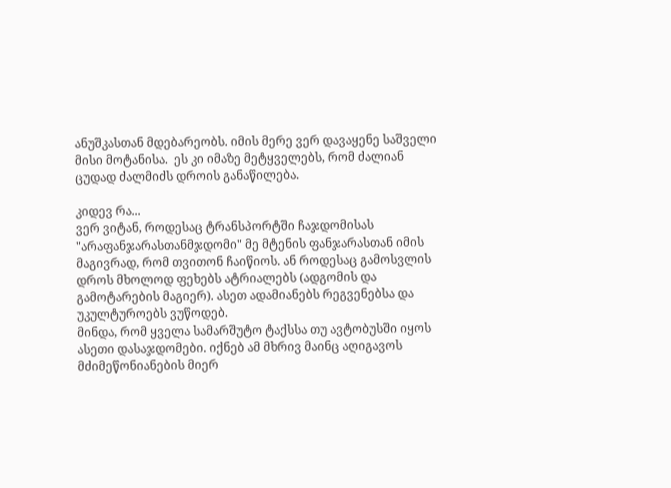ანუშკასთან მდებარეობს. იმის მერე ვერ დავაყენე საშველი მისი მოტანისა.  ეს კი იმაზე მეტყველებს, რომ ძალიან ცუდად ძალმიძს დროის განაწილება.

კიდევ რა...
ვერ ვიტან, როდესაც ტრანსპორტში ჩაჯდომისას "არაფანჯარასთანმჯდომი" მე მტენის ფანჯარასთან იმის მაგივრად, რომ თვითონ ჩაიწიოს. ან როდესაც გამოსვლის დროს მხოლოდ ფეხებს ატრიალებს (ადგომის და გამოტარების მაგიერ). ასეთ ადამიანებს რეგვენებსა და უკულტუროებს ვუწოდებ.
მინდა, რომ ყველა სამარშუტო ტაქსსა თუ ავტობუსში იყოს ასეთი დასაჯდომები. იქნებ ამ მხრივ მაინც აღიგავოს მძიმეწონიანების მიერ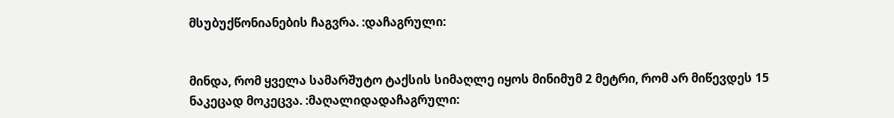მსუბუქწონიანების ჩაგვრა. :დაჩაგრული:


მინდა, რომ ყველა სამარშუტო ტაქსის სიმაღლე იყოს მინიმუმ 2 მეტრი, რომ არ მიწევდეს 15 ნაკეცად მოკეცვა. :მაღალიდადაჩაგრული: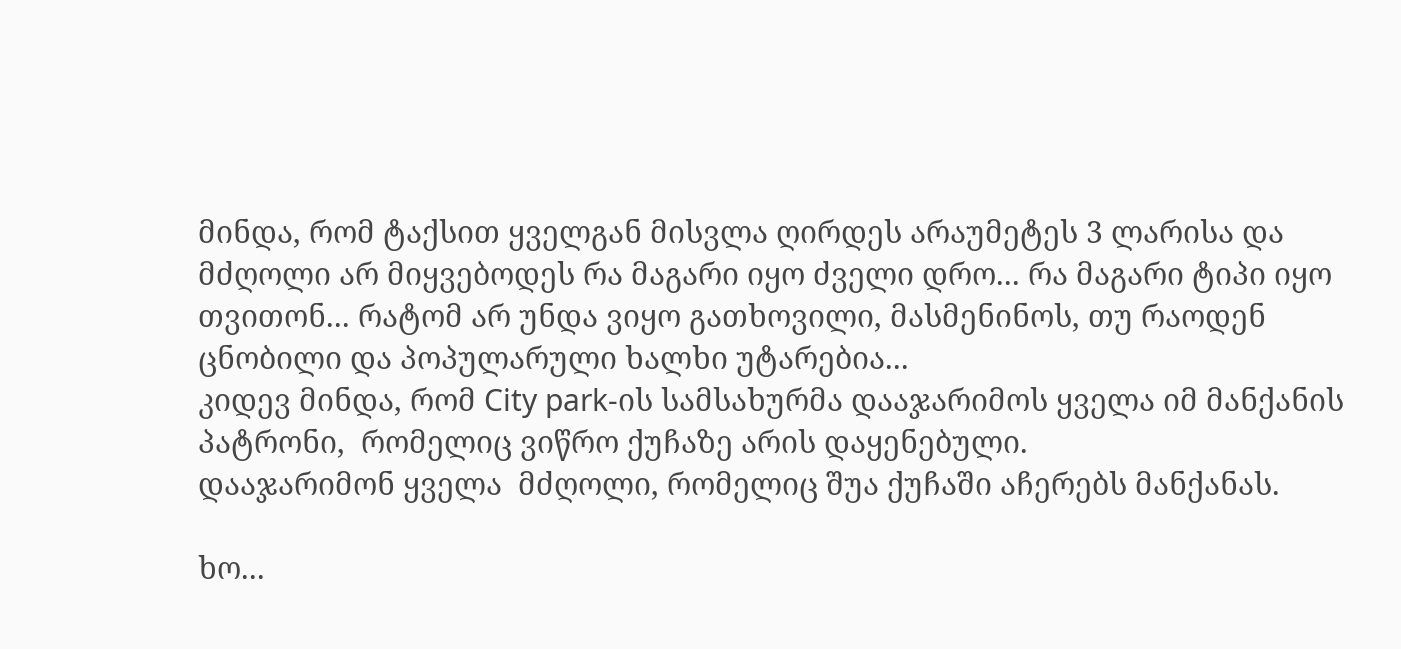მინდა, რომ ტაქსით ყველგან მისვლა ღირდეს არაუმეტეს 3 ლარისა და მძღოლი არ მიყვებოდეს რა მაგარი იყო ძველი დრო... რა მაგარი ტიპი იყო თვითონ... რატომ არ უნდა ვიყო გათხოვილი, მასმენინოს, თუ რაოდენ ცნობილი და პოპულარული ხალხი უტარებია...
კიდევ მინდა, რომ City park-ის სამსახურმა დააჯარიმოს ყველა იმ მანქანის პატრონი,  რომელიც ვიწრო ქუჩაზე არის დაყენებული.
დააჯარიმონ ყველა  მძღოლი, რომელიც შუა ქუჩაში აჩერებს მანქანას.

ხო...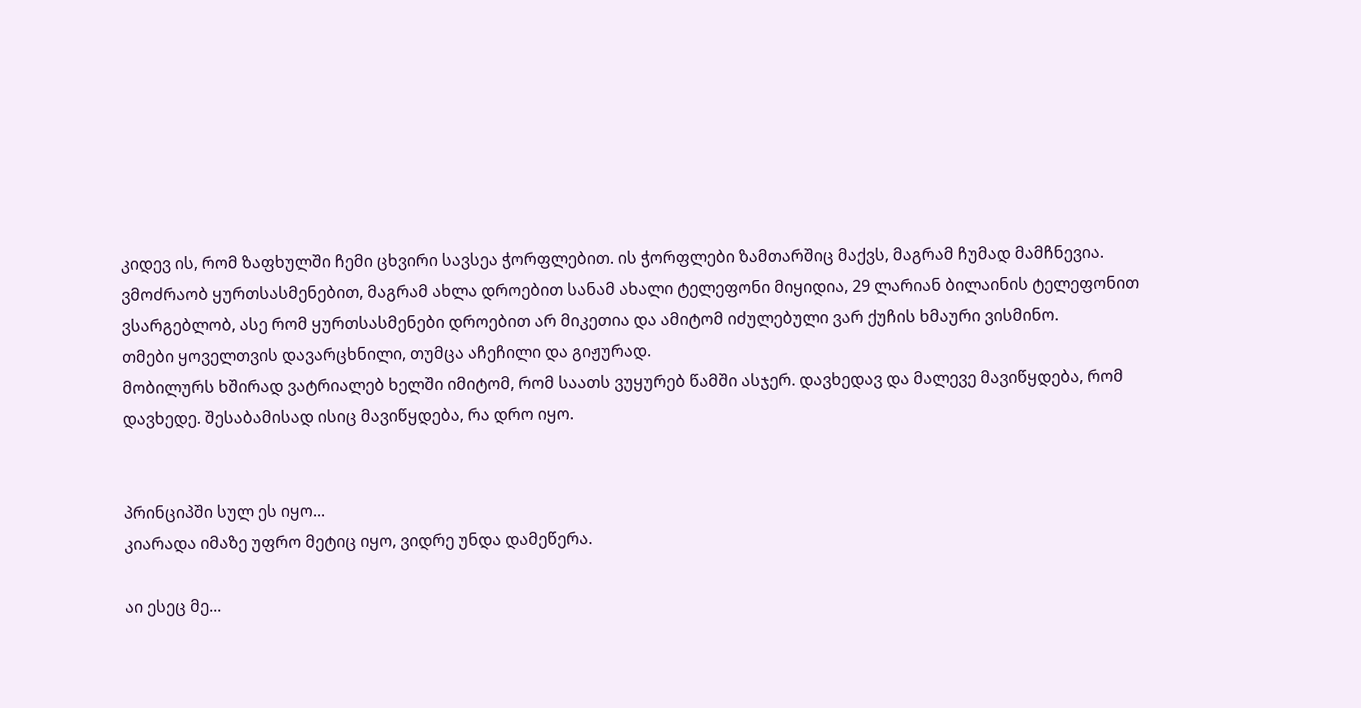კიდევ ის, რომ ზაფხულში ჩემი ცხვირი სავსეა ჭორფლებით. ის ჭორფლები ზამთარშიც მაქვს, მაგრამ ჩუმად მამჩნევია.
ვმოძრაობ ყურთსასმენებით, მაგრამ ახლა დროებით სანამ ახალი ტელეფონი მიყიდია, 29 ლარიან ბილაინის ტელეფონით ვსარგებლობ, ასე რომ ყურთსასმენები დროებით არ მიკეთია და ამიტომ იძულებული ვარ ქუჩის ხმაური ვისმინო.
თმები ყოველთვის დავარცხნილი, თუმცა აჩეჩილი და გიჟურად.
მობილურს ხშირად ვატრიალებ ხელში იმიტომ, რომ საათს ვუყურებ წამში ასჯერ. დავხედავ და მალევე მავიწყდება, რომ დავხედე. შესაბამისად ისიც მავიწყდება, რა დრო იყო.


პრინციპში სულ ეს იყო...
კიარადა იმაზე უფრო მეტიც იყო, ვიდრე უნდა დამეწერა.

აი ესეც მე...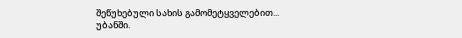შეწუხებული სახის გამომეტყველებით...
უბანში.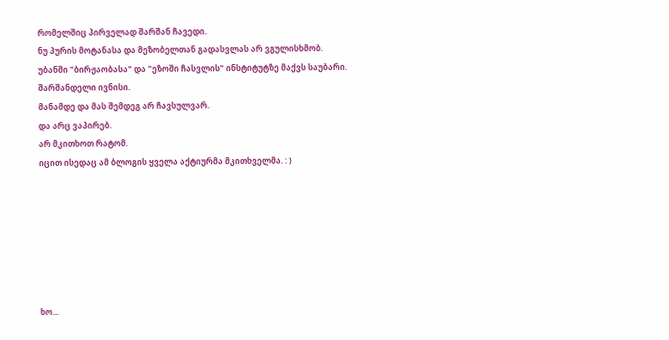რომელშიც პირველად შარშან ჩავედი.
ნუ პურის მოტანასა და მეზობელთან გადასვლას არ ვგულისხმობ.
უბანში "ბირჟაობასა" და "ეზოში ჩასვლის" ინსტიტუტზე მაქვს საუბარი.
შარშანდელი ივნისი.
მანამდე და მას შემდეგ არ ჩავსულვარ.
და არც ვაპირებ.
არ მკითხოთ რატომ.
იცით ისედაც ამ ბლოგის ყველა აქტიურმა მკითხველმა. : )







ხო...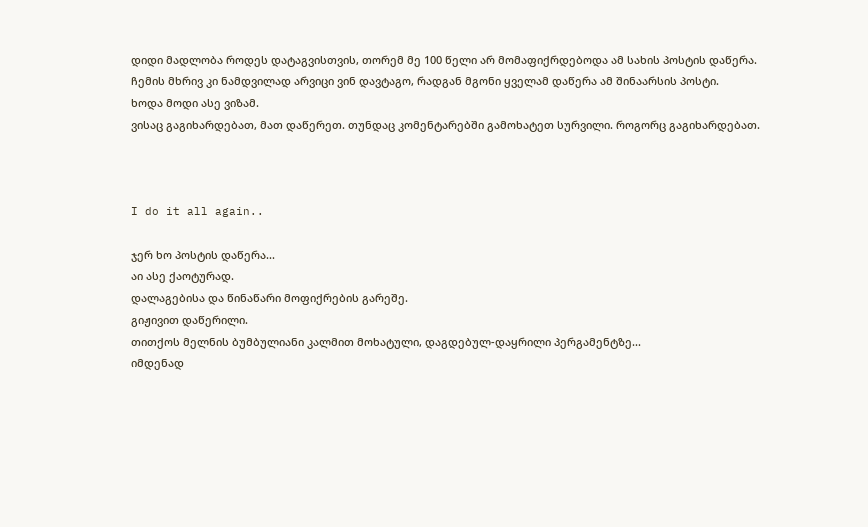დიდი მადლობა როდეს დატაგვისთვის, თორემ მე 100 წელი არ მომაფიქრდებოდა ამ სახის პოსტის დაწერა.
ჩემის მხრივ კი ნამდვილად არვიცი ვინ დავტაგო, რადგან მგონი ყველამ დაწერა ამ შინაარსის პოსტი.
ხოდა მოდი ასე ვიზამ.
ვისაც გაგიხარდებათ, მათ დაწერეთ. თუნდაც კომენტარებში გამოხატეთ სურვილი. როგორც გაგიხარდებათ.



I do it all again..

ჯერ ხო პოსტის დაწერა...
აი ასე ქაოტურად.
დალაგებისა და წინაწარი მოფიქრების გარეშე.
გიჟივით დაწერილი.
თითქოს მელნის ბუმბულიანი კალმით მოხატული, დაგდებულ-დაყრილი პერგამენტზე...
იმდენად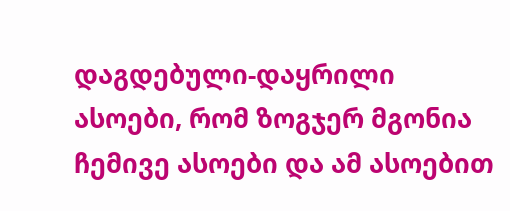დაგდებული-დაყრილი ასოები, რომ ზოგჯერ მგონია ჩემივე ასოები და ამ ასოებით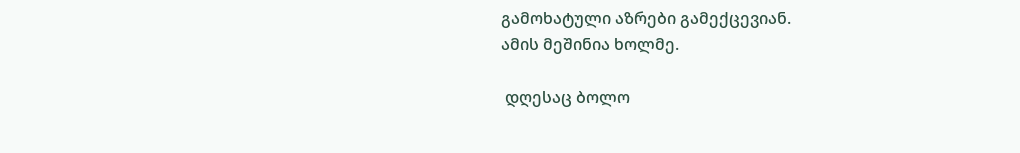გამოხატული აზრები გამექცევიან.
ამის მეშინია ხოლმე.

 დღესაც ბოლო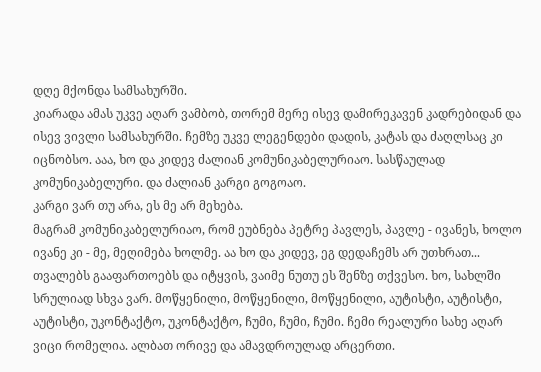დღე მქონდა სამსახურში.
კიარადა ამას უკვე აღარ ვამბობ, თორემ მერე ისევ დამირეკავენ კადრებიდან და ისევ ვივლი სამსახურში. ჩემზე უკვე ლეგენდები დადის, კატას და ძაღლსაც კი იცნობსო. ააა, ხო და კიდევ ძალიან კომუნიკაბელურიაო. სასწაულად კომუნიკაბელური. და ძალიან კარგი გოგოაო.
კარგი ვარ თუ არა, ეს მე არ მეხება.
მაგრამ კომუნიკაბელურიაო, რომ ეუბნება პეტრე პავლეს, პავლე - ივანეს, ხოლო ივანე კი - მე, მეღიმება ხოლმე. აა ხო და კიდევ, ეგ დედაჩემს არ უთხრათ... თვალებს გააფართოებს და იტყვის, ვაიმე ნუთუ ეს შენზე თქვესო. ხო, სახლში სრულიად სხვა ვარ. მოწყენილი, მოწყენილი, მოწყენილი, აუტისტი, აუტისტი, აუტისტი, უკონტაქტო, უკონტაქტო, ჩუმი, ჩუმი, ჩუმი. ჩემი რეალური სახე აღარ ვიცი რომელია. ალბათ ორივე და ამავდროულად არცერთი.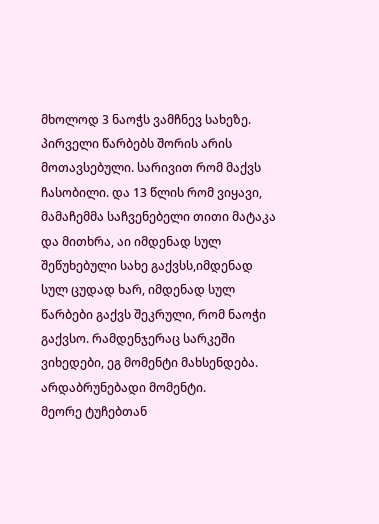მხოლოდ 3 ნაოჭს ვამჩნევ სახეზე.
პირველი წარბებს შორის არის მოთავსებული. სარივით რომ მაქვს ჩასობილი. და 13 წლის რომ ვიყავი, მამაჩემმა საჩვენებელი თითი მატაკა და მითხრა, აი იმდენად სულ შეწუხებული სახე გაქვსს,იმდენად სულ ცუდად ხარ, იმდენად სულ წარბები გაქვს შეკრული, რომ ნაოჭი გაქვსო. რამდენჯერაც სარკეში ვიხედები, ეგ მომენტი მახსენდება. არდაბრუნებადი მომენტი.
მეორე ტუჩებთან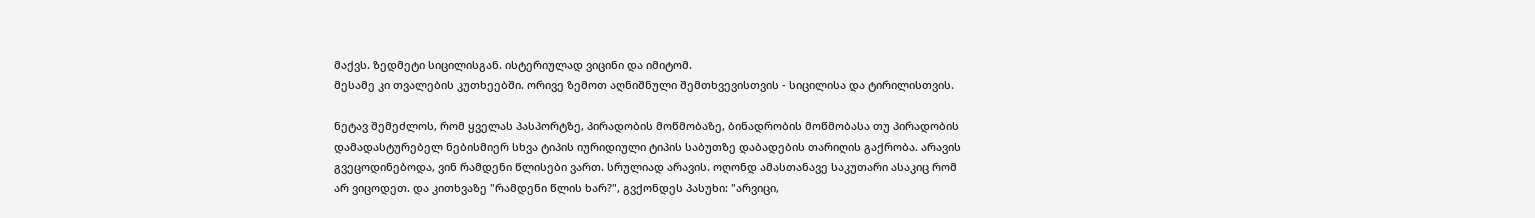მაქვს. ზედმეტი სიცილისგან. ისტერიულად ვიცინი და იმიტომ.
მესამე კი თვალების კუთხეებში. ორივე ზემოთ აღნიშნული შემთხვევისთვის - სიცილისა და ტირილისთვის.

ნეტავ შემეძლოს, რომ ყველას პასპორტზე, პირადობის მოწმობაზე, ბინადრობის მოწმობასა თუ პირადობის დამადასტურებელ ნებისმიერ სხვა ტიპის იურიდიული ტიპის საბუთზე დაბადების თარიღის გაქრობა. არავის გვეცოდინებოდა, ვინ რამდენი წლისები ვართ. სრულიად არავის. ოღონდ ამასთანავე საკუთარი ასაკიც რომ არ ვიცოდეთ. და კითხვაზე "რამდენი წლის ხარ?", გვქონდეს პასუხი: "არვიცი,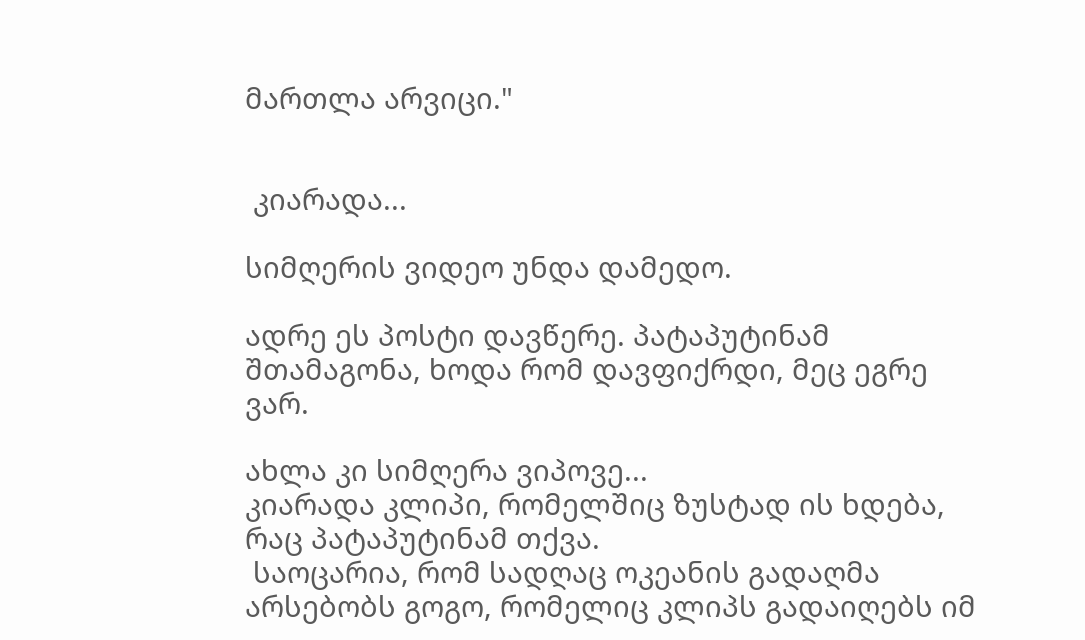მართლა არვიცი."


 კიარადა...

სიმღერის ვიდეო უნდა დამედო.

ადრე ეს პოსტი დავწერე. პატაპუტინამ შთამაგონა, ხოდა რომ დავფიქრდი, მეც ეგრე ვარ.

ახლა კი სიმღერა ვიპოვე...
კიარადა კლიპი, რომელშიც ზუსტად ის ხდება, რაც პატაპუტინამ თქვა.
 საოცარია, რომ სადღაც ოკეანის გადაღმა არსებობს გოგო, რომელიც კლიპს გადაიღებს იმ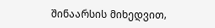შინაარსის მიხედვით,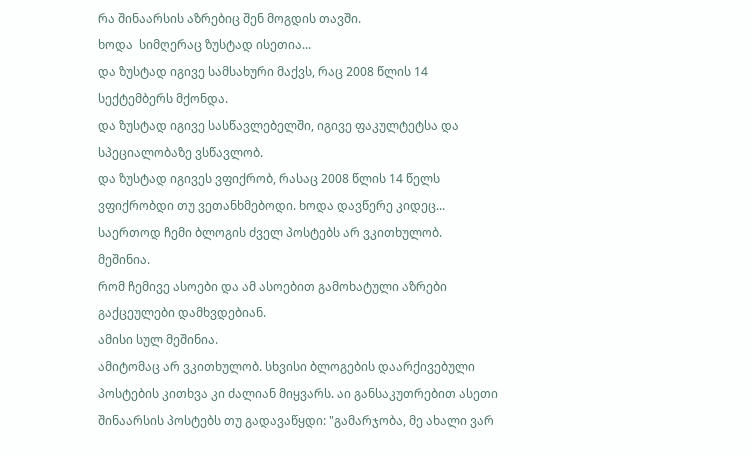რა შინაარსის აზრებიც შენ მოგდის თავში.
ხოდა  სიმღერაც ზუსტად ისეთია...
და ზუსტად იგივე სამსახური მაქვს, რაც 2008 წლის 14 სექტემბერს მქონდა.
და ზუსტად იგივე სასწავლებელში, იგივე ფაკულტეტსა და სპეციალობაზე ვსწავლობ.
და ზუსტად იგივეს ვფიქრობ, რასაც 2008 წლის 14 წელს ვფიქრობდი თუ ვეთანხმებოდი. ხოდა დავწერე კიდეც...
საერთოდ ჩემი ბლოგის ძველ პოსტებს არ ვკითხულობ.
მეშინია.
რომ ჩემივე ასოები და ამ ასოებით გამოხატული აზრები გაქცეულები დამხვდებიან.
ამისი სულ მეშინია.
ამიტომაც არ ვკითხულობ. სხვისი ბლოგების დაარქივებული პოსტების კითხვა კი ძალიან მიყვარს. აი განსაკუთრებით ასეთი შინაარსის პოსტებს თუ გადავაწყდი: "გამარჯობა, მე ახალი ვარ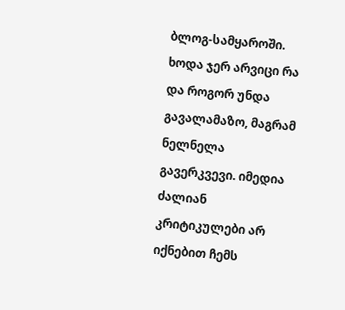ბლოგ-სამყაროში. ხოდა ჯერ არვიცი რა და როგორ უნდა გავალამაზო, მაგრამ ნელნელა გავერკვევი. იმედია ძალიან კრიტიკულები არ იქნებით ჩემს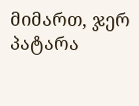მიმართ, ჯერ პატარა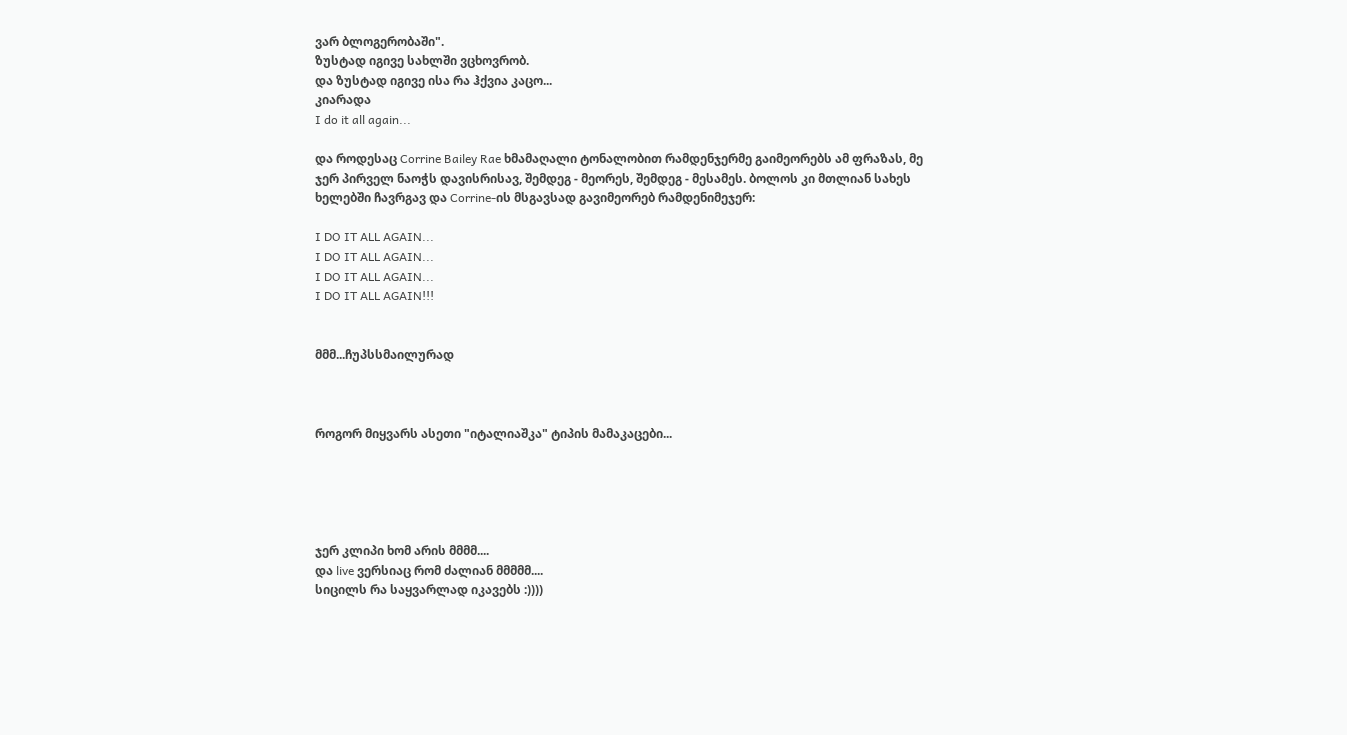ვარ ბლოგერობაში".
ზუსტად იგივე სახლში ვცხოვრობ.
და ზუსტად იგივე ისა რა ჰქვია კაცო...
კიარადა
I do it all again...

და როდესაც Corrine Bailey Rae ხმამაღალი ტონალობით რამდენჯერმე გაიმეორებს ამ ფრაზას, მე ჯერ პირველ ნაოჭს დავისრისავ, შემდეგ - მეორეს, შემდეგ - მესამეს. ბოლოს კი მთლიან სახეს ხელებში ჩავრგავ და Corrine-ის მსგავსად გავიმეორებ რამდენიმეჯერ:

I DO IT ALL AGAIN...
I DO IT ALL AGAIN...
I DO IT ALL AGAIN...
I DO IT ALL AGAIN!!!


მმმ...ჩუპსსმაილურად



როგორ მიყვარს ასეთი "იტალიაშკა" ტიპის მამაკაცები...





ჯერ კლიპი ხომ არის მმმმ....
და live ვერსიაც რომ ძალიან მმმმმ....
სიცილს რა საყვარლად იკავებს :))))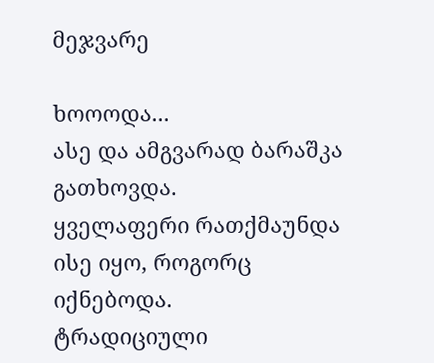მეჯვარე

ხოოოდა...
ასე და ამგვარად ბარაშკა გათხოვდა.
ყველაფერი რათქმაუნდა ისე იყო, როგორც იქნებოდა.
ტრადიციული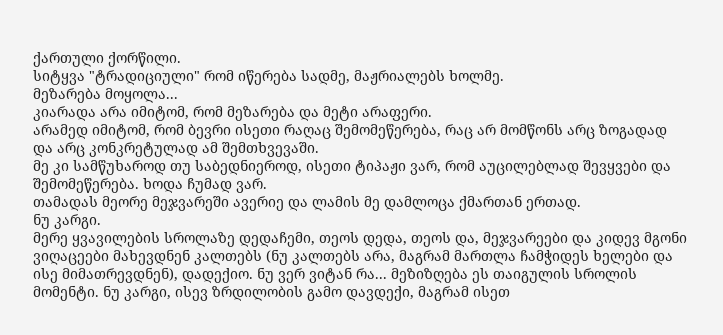ქართული ქორწილი.
სიტყვა "ტრადიციული" რომ იწერება სადმე, მაჟრიალებს ხოლმე.
მეზარება მოყოლა...
კიარადა არა იმიტომ, რომ მეზარება და მეტი არაფერი.
არამედ იმიტომ, რომ ბევრი ისეთი რაღაც შემომეწერება, რაც არ მომწონს არც ზოგადად და არც კონკრეტულად ამ შემთხვევაში.
მე კი სამწუხაროდ თუ საბედნიეროდ, ისეთი ტიპაჟი ვარ, რომ აუცილებლად შევყვები და შემომეწერება. ხოდა ჩუმად ვარ.
თამადას მეორე მეჯვარეში ავერიე და ლამის მე დამლოცა ქმართან ერთად.
ნუ კარგი.
მერე ყვავილების სროლაზე დედაჩემი, თეოს დედა, თეოს და, მეჯვარეები და კიდევ მგონი ვიღაცეები მახევდნენ კალთებს (ნუ კალთებს არა, მაგრამ მართლა ჩამჭიდეს ხელები და ისე მიმათრევდნენ), დადექიო. ნუ ვერ ვიტან რა... მეზიზღება ეს თაიგულის სროლის მომენტი. ნუ კარგი, ისევ ზრდილობის გამო დავდექი, მაგრამ ისეთ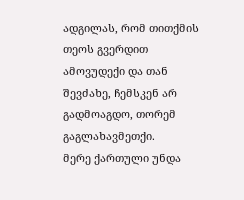ადგილას, რომ თითქმის თეოს გვერდით ამოვუდექი და თან შევძახე, ჩემსკენ არ გადმოაგდო, თორემ გაგლახავმეთქი.
მერე ქართული უნდა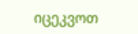იცეკვოთ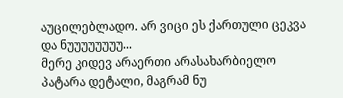აუცილებლადო. არ ვიცი ეს ქართული ცეკვა და ნუუუუუუუუ...
მერე კიდევ არაერთი არასახარბიელო პატარა დეტალი, მაგრამ ნუ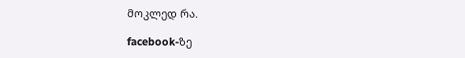მოკლედ რა.

facebook-ზე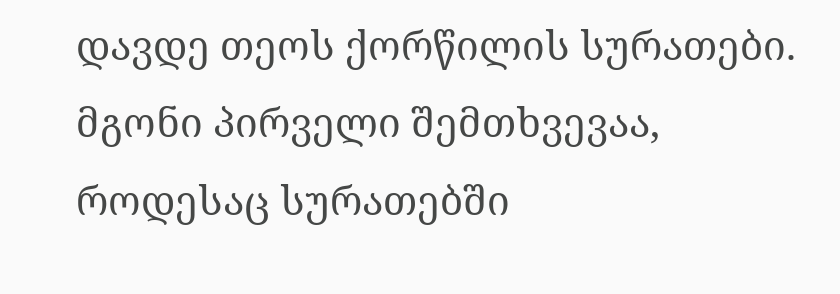დავდე თეოს ქორწილის სურათები. მგონი პირველი შემთხვევაა, როდესაც სურათებში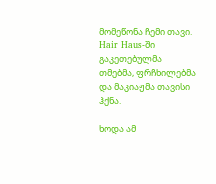მომეწონა ჩემი თავი. Hair Haus-ში გაკეთებულმა თმებმა, ფრჩხილებმა და მაკიაჟმა თავისი ჰქნა.

ხოდა ამ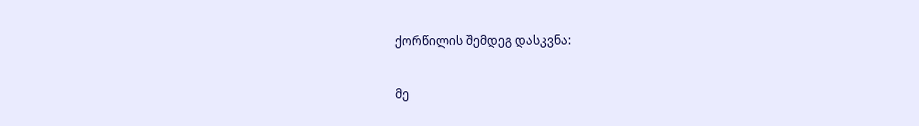ქორწილის შემდეგ დასკვნა:

მე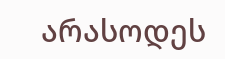არასოდეს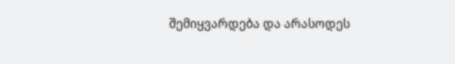შემიყვარდება და არასოდეს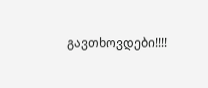გავთხოვდები!!!!